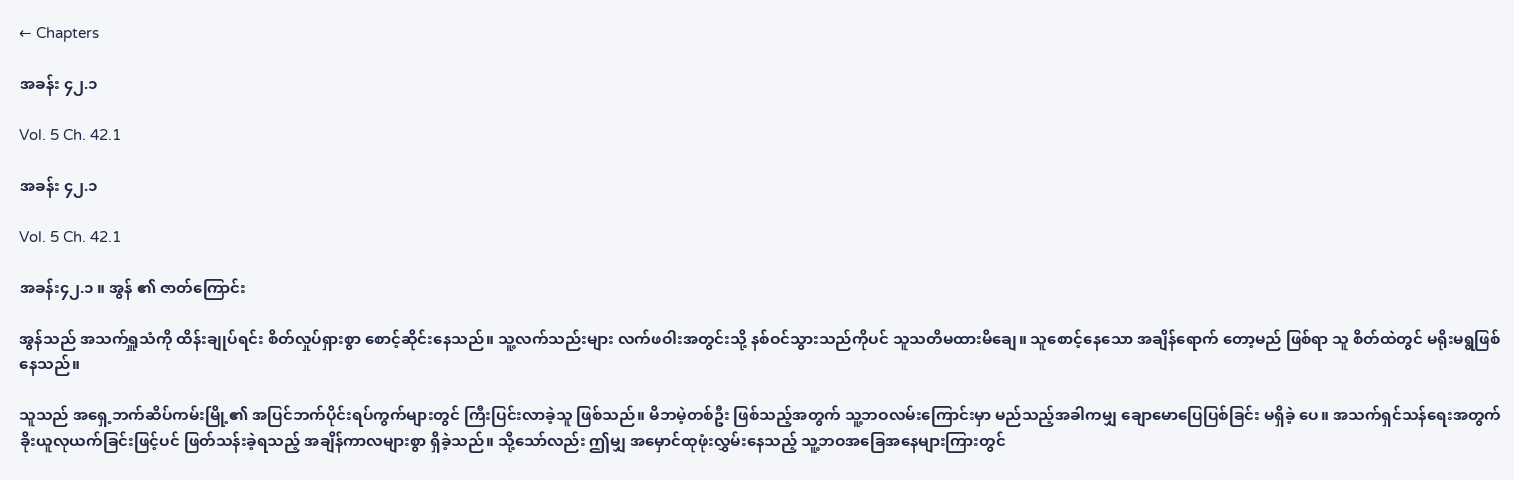← Chapters

အခန်း ၄၂.၁

Vol. 5 Ch. 42.1

အခန်း ၄၂.၁

Vol. 5 Ch. 42.1

အခန်း၄၂.၁ ။ အွန် ၏ ဇာတ်ကြောင်း

အွန်သည် အသက်ရှူသံကို ထိန်းချုပ်ရင်း စိတ်လှုပ်ရှားစွာ စောင့်ဆိုင်းနေသည်။ သူ့လက်သည်းများ လက်ဖဝါးအတွင်းသို့ နစ်ဝင်သွားသည်ကိုပင် သူသတိမထားမိချေ။ သူစောင့်နေသော အချိန်ရောက် တော့မည် ဖြစ်ရာ သူ စိတ်ထဲတွင် မရိုးမရွဖြစ်နေသည်။

သူသည် အရှေ့ဘက်ဆိပ်ကမ်းမြို့၏ အပြင်ဘက်ပိုင်းရပ်ကွက်များတွင် ကြီးပြင်းလာခဲ့သူ ဖြစ်သည်။ မိဘမဲ့တစ်ဦး ဖြစ်သည့်အတွက် သူ့ဘဝလမ်းကြောင်းမှာ မည်သည့်အခါကမျှ ချောမောပြေပြစ်ခြင်း မရှိခဲ့‌ ပေ။ အသက်ရှင်သန်ရေးအတွက် ခိုးယူလုယက်ခြင်းဖြင့်ပင် ဖြတ်သန်းခဲ့ရသည့် အချိန်ကာလများစွာ ရှိခဲ့သည်။ သို့သော်လည်း ဤမျှ အမှောင်ထုဖုံးလွှမ်းနေသည့် သူ့ဘဝအခြေအနေများကြားတွင်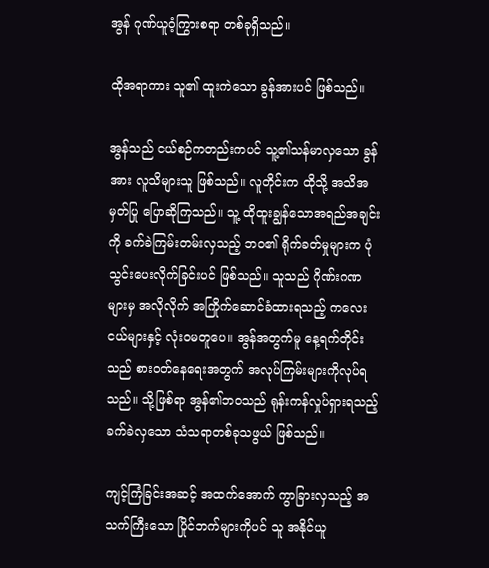အွန် ဂုဏ်ယူဝံ့ကြွားစရာ တစ်ခုရှိသည်။

ထိုအရာကား သူ၏ ထူးကဲသော ခွန်အားပင် ဖြစ်သည်။

အွန်သည် ငယ်စဉ်ကတည်းကပင် သူ့၏သန်မာလှသော ခွန်အား လူသိများသူ ဖြစ်သည်။ လူတိုင်းက ထိုသို့ အသိအမှတ်ပြု ပြောဆိုကြသည်။ သူ့ ထိုထူးချွန်သောအရည်အချင်းကို ခက်ခဲကြမ်းတမ်းလှသည့် ဘဝ၏ ရိုက်ခတ်မှုများက ပုံသွင်းပေးလိုက်ခြင်းပင် ဖြစ်သည်။ သူသည် ဂိုဏ်းဂဏများမှ အလိုလိုက် အကြိုက်ဆောင်ခံထားရသည့် ကလေးငယ်များနှင့် လုံးဝမတူပေ။ အွန်အတွက်မူ နေ့ရက်တိုင်းသည် စားဝတ်နေရေးအတွက် အလုပ်ကြမ်းများကိုလုပ်ရသည်။ သို့ဖြစ်ရာ အွန်၏ဘဝသည် ရုန်းကန်လှုပ်ရှားရသည့် ခက်ခဲလှသော သံသရာတစ်ခုသဖွယ် ဖြစ်သည်။

ကျင့်ကြံခြင်းအဆင့် အထက်အောက် ကွာခြားလှသည့် အသက်ကြီးသော ပြိုင်ဘက်များကိုပင် သူ အနိုင်ယူ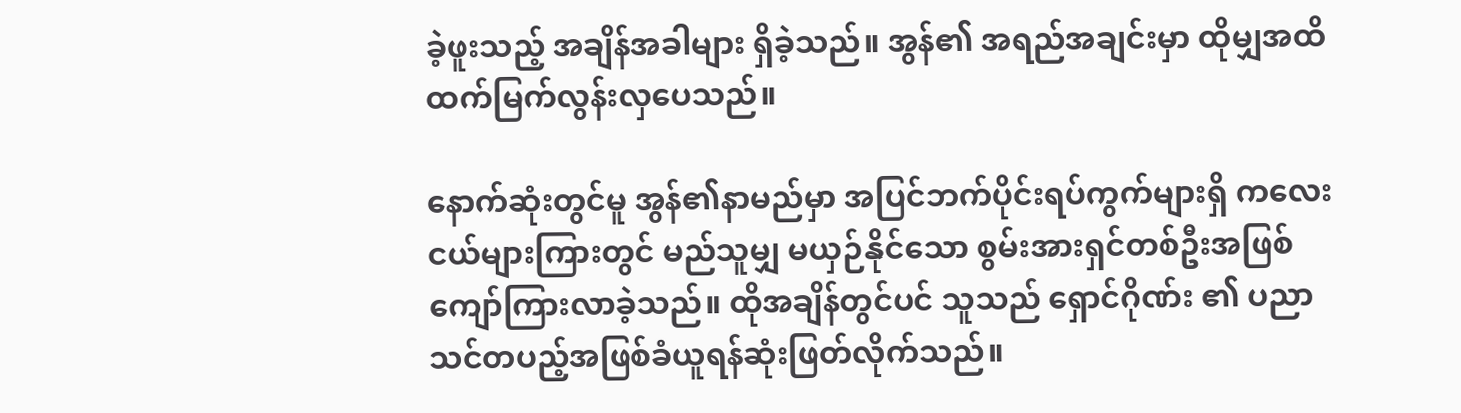ခဲ့ဖူးသည့် အချိန်အခါများ ရှိခဲ့သည်။ အွန်၏ အရည်အချင်းမှာ ထိုမျှအထိ ထက်မြက်လွန်းလှပေသည်။

နောက်ဆုံးတွင်မူ အွန်၏နာမည်မှာ အပြင်ဘက်ပိုင်းရပ်ကွက်များရှိ ကလေးငယ်များကြားတွင် မည်သူမျှ မယှဉ်နိုင်သော စွမ်းအားရှင်တစ်ဦးအဖြစ် ကျော်ကြားလာခဲ့သည်။ ထိုအချိန်တွင်ပင် သူသည် ရှောင်ဂိုဏ်း ၏ ပညာသင်တပည့်အဖြစ်ခံယူရန်ဆုံးဖြတ်လိုက်သည်။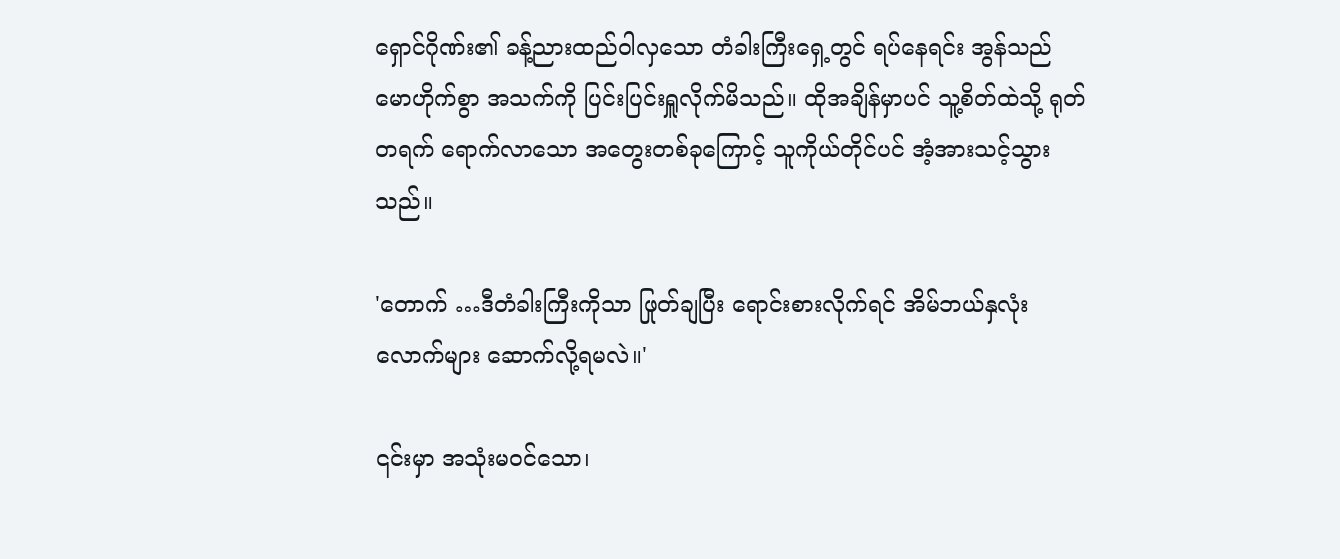ရှောင်ဂိုဏ်း၏ ခန့်ညားထည်ဝါလှသော တံခါးကြီးရှေ့တွင် ရပ်နေရင်း အွန်သည် မောဟိုက်စွာ အသက်ကို ပြင်းပြင်းရှူလိုက်မိသည်။ ထိုအချိန်မှာပင် သူ့စိတ်ထဲသို့ ရုတ်တရက် ရောက်လာသော အတွေးတစ်ခုကြောင့် သူကိုယ်တိုင်ပင် အံ့အားသင့်သွားသည်။

'တောက် …ဒီတံခါးကြီးကိုသာ ဖြုတ်ချပြီး ရောင်းစားလိုက်ရင် အိမ်ဘယ်နှလုံးလောက်များ ဆောက်လို့ရမလဲ။'

၎င်းမှာ အသုံးမဝင်သော၊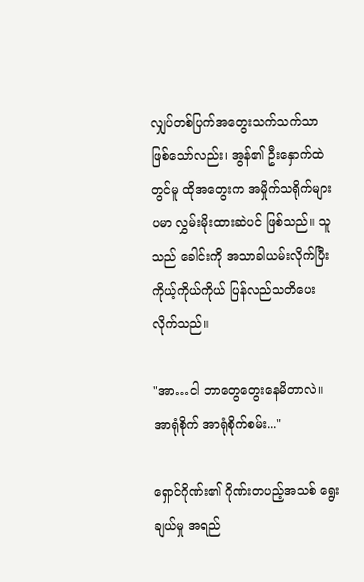လျှပ်တစ်ပြက်အတွေးသက်သက်သာ ဖြစ်သော်လည်း၊ အွန်၏ ဦးနှောက်ထဲတွင်မူ ထိုအတွေးက အမှိုက်သရိုက်များပမာ လွှမ်းမိုးထားဆဲပင် ဖြစ်သည်။ သူသည် ခေါင်းကို အသာခါယမ်းလိုက်ပြီး ကိုယ့်ကိုယ်ကိုယ် ပြန်လည်သတိပေးလိုက်သည်။

"အာ…ငါ ဘာတွေတွေးနေမိတာလဲ။ အာရုံစိုက် အာရုံစိုက်စမ်း..."

ရှောင်ဂိုဏ်း၏ ဂိုဏ်းတပည့်အသစ် ရွေးချယ်မှု အရည်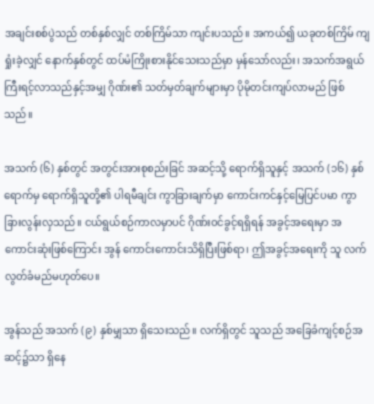အချင်းစစ်ပွဲသည် တစ်နှစ်လျှင် တစ်ကြိမ်သာ ကျင်းပသည်။ အကယ်၍ ယခုတစ်ကြိမ် ကျရှုံးခဲ့လျှင် နောက်နှစ်တွင် ထပ်မံကြိုးစားနိုင်သေးသည်မှာ မှန်သော်လည်း၊ အသက်အရွယ် ကြီးရင့်လာသည်နှင့်အမျှ ဂိုဏ်း၏ သတ်မှတ်ချက်များမှာ ပိုမိုတင်းကျပ်လာမည် ဖြစ်သည်။

အသက် (၆) နှစ်တွင် အတွင်းအားစုစည်းခြင် အဆင့်သို့ ရောက်ရှိသူနှင့် အသက် (၁၆) နှစ်ရောက်မှ ရောက်ရှိသူတို့၏ ပါရမီချင်း ကွာခြားချက်မှာ ကောင်းကင်နှင့်မြေပြင်ပမာ ကွာခြားလွန်းလှသည်။ ငယ်ရွယ်စဉ်ကာလမှာပင် ဂိုဏ်းဝင်ခွင့်ရရှိရန် အခွင့်အရေးမှာ အကောင်းဆုံးဖြစ်ကြောင်း အွန် ကောင်းကောင်းသိရှိပြီးဖြစ်ရာ၊ ဤအခွင့်အရေးကို သူ လက်လွတ်ခံမည်မဟုတ်ပေ။

အွန်သည် အသက် (၉) နှစ်မျှသာ ရှိသေးသည်။ လက်ရှိတွင် သူသည် အခြေခံကျင့်စဉ်အဆင့်၌သာ ရှိနေ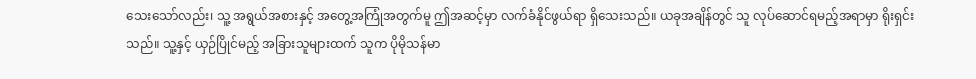သေးသော်လည်း၊ သူ့ အရွယ်အစားနှင့် အတွေ့အကြုံအတွက်မူ ဤအဆင့်မှာ လက်ခံနိုင်ဖွယ်ရာ ရှိသေးသည်။ ယခုအချိန်တွင် သူ လုပ်ဆောင်ရမည့်အရာမှာ ရိုးရှင်းသည်။ သူ့နှင့် ယှဉ်ပြိုင်မည့် အခြားသူများထက် သူက ပိုမိုသန်မာ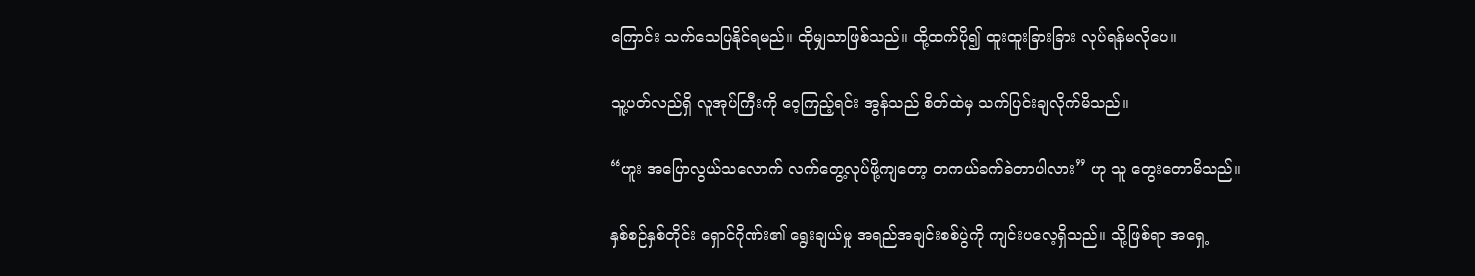ကြောင်း သက်သေပြနိုင်ရမည်။ ထိုမျှသာဖြစ်သည်။ ထို့ထက်ပို၍ ထူးထူးခြားခြား လုပ်ရန်မလိုပေ။

သူ့ပတ်လည်ရှိ လူအုပ်ကြီးကို ဝေ့ကြည့်ရင်း အွန်သည် စိတ်ထဲမှ သက်ပြင်းချလိုက်မိသည်။

“ဟူး အပြောလွယ်သလောက် လက်တွေ့လုပ်ဖို့ကျတော့ တကယ်ခက်ခဲတာပါလား” ဟု သူ တွေးတောမိသည်။

နှစ်စဉ်နှစ်တိုင်း ရှောင်ဂိုဏ်း၏ ရွေးချယ်မှု အရည်အချင်းစစ်ပွဲကို ကျင်းပလေ့ရှိသည်။ သို့ဖြစ်ရာ အရှေ့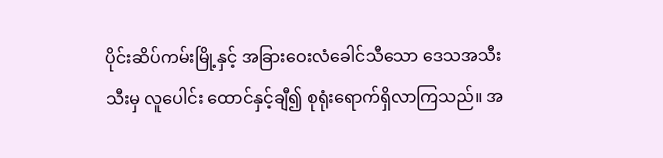ပိုင်းဆိပ်ကမ်းမြို့နှင့် အခြားဝေးလံခေါင်သီသော ဒေသအသီးသီးမှ လူပေါင်း ထောင်နှင့်ချီ၍ စုရုံးရောက်ရှိလာကြသည်။ အ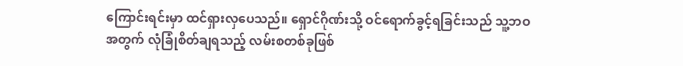ကြောင်းရင်းမှာ ထင်ရှားလှပေသည်။ ရှောင်ဂိုဏ်းသို့ ဝင်ရောက်ခွင့်ရခြင်းသည် သူ့ဘဝ အတွက် လုံခြုံစိတ်ချရသည့် လမ်းစတစ်ခုဖြစ်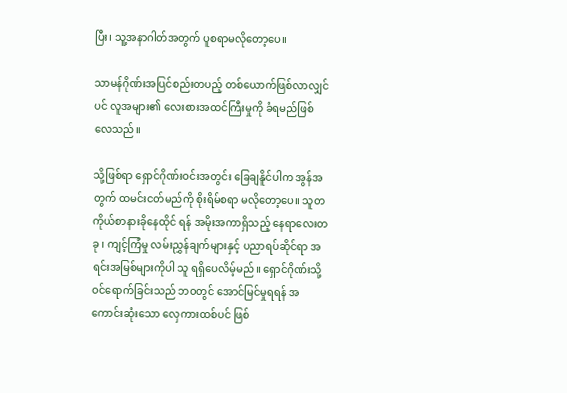ပြီး၊ သူ့အနာဂါတ်အတွက် ပူစရာမလိုတော့ပေ။

သာမန်ဂိုဏ်းအပြင်စည်းတပည့် တစ်ယောက်ဖြစ်လာလျှင်ပင် လူအများ၏ လေးစားအထင်ကြီးမှုကို ခံရမည်ဖြစ်လေသည်။

သို့ဖြစ်ရာ ရှောင်ဂိုဏ်းဝင်းအတွင်း ခြေချနိူင်ပါက အွန်အတွက် ထမင်းငတ်မည်ကို စိုးရိမ်စရာ မလိုတော့ပေ။ သူတကိုယ်စာနားခိုနေထိုင် ရန် အမိုးအကာရှိသည့် နေရာလေးတခု ၊ ကျင့်ကြံမှု လမ်းညွှန်ချက်များနှင့် ပညာရပ်ဆိုင်ရာ အရင်းအမြစ်များကိုပါ သူ ရရှိပေလိမ့်မည်။ ရှောင်ဂိုဏ်းသို့ ဝင်ရောက်ခြင်းသည် ဘဝတွင် အောင်မြင်မှုရရန် အကောင်းဆုံးသော လှေကားထစ်ပင် ဖြစ်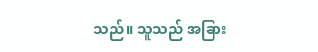သည်။ သူသည် အခြား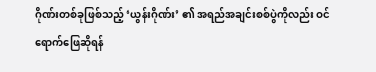ဂိုဏ်းတစ်ခုဖြစ်သည့် ‘ယွန်းဂိုဏ်း’ ၏ အရည်အချင်းစစ်ပွဲကိုလည်း ဝင်ရောက်ဖြေဆိုရန်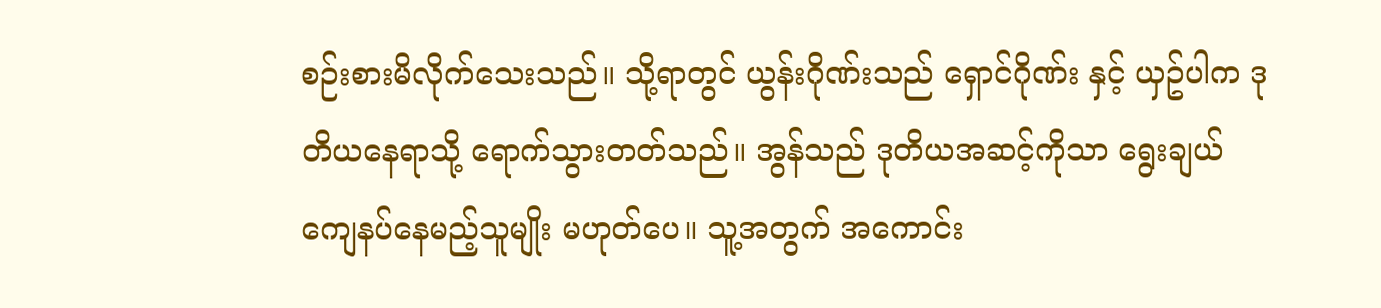စဉ်းစားမိလိုက်သေးသည်။ သို့ရာတွင် ယွန်းဂိုဏ်းသည် ရှောင်ဂိုဏ်း နှင့် ယှဥ်ပါက ဒုတိယနေရာသို့ ရောက်သွားတတ်သည်။ အွန်သည် ဒုတိယအဆင့်ကိုသာ ရွေးချယ်ကျေနပ်နေမည့်သူမျိုး မဟုတ်ပေ။ သူ့အတွက် အကောင်း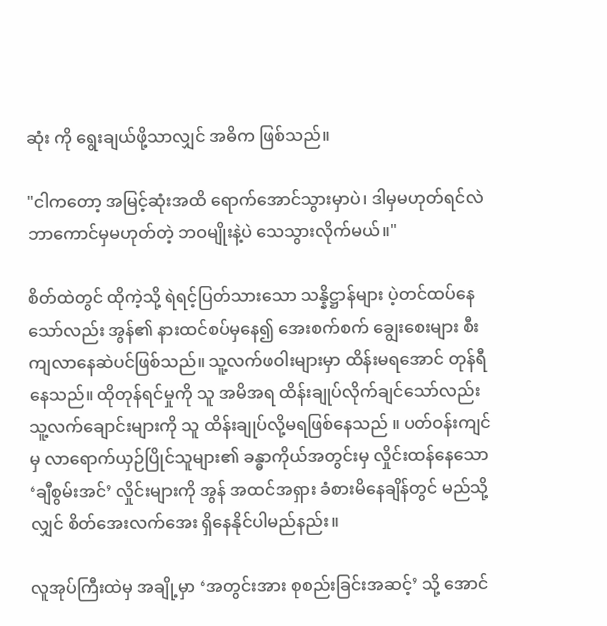ဆုံး ကို ရွေးချယ်ဖို့သာလျှင် အဓိက ဖြစ်သည်။

"ငါကတော့ အမြင့်ဆုံးအထိ ရောက်အောင်သွားမှာပဲ၊ ဒါမှမဟုတ်ရင်လဲ ဘာကောင်မှမဟုတ်တဲ့ ဘဝမျိုးနဲ့ပဲ သေသွားလိုက်မယ်။"

စိတ်ထဲတွင် ထိုကဲ့သို့ ရဲရင့်ပြတ်သားသော သန္နိဋ္ဌာန်များ ပဲ့တင်ထပ်နေသော်လည်း အွန်၏ နားထင်စပ်မှနေ၍ အေးစက်စက် ချွေးစေးများ စီးကျလာနေဆဲပင်ဖြစ်သည်။ သူ့လက်ဖဝါးများမှာ ထိန်းမရအောင် တုန်ရီနေသည်။ ထိုတုန်ရင်မှုကို သူ အမိအရ ထိန်းချုပ်လိုက်ချင်သော်လည်း သူ့လက်ချောင်းများကို သူ ထိန်းချုပ်လို့မရဖြစ်နေသည် ။ ပတ်ဝန်းကျင်မှ လာရောက်ယှဉ်ပြိုင်သူများ၏ ခန္ဓာကိုယ်အတွင်းမှ လှိုင်းထန်နေသော ‘ချီစွမ်းအင်’ လှိုင်းများကို အွန် အထင်အရှား ခံစားမိနေချိန်တွင် မည်သို့လျှင် စိတ်အေးလက်အေး ရှိနေနိုင်ပါမည်နည်း။

လူအုပ်ကြီးထဲမှ အချို့မှာ ‘အတွင်းအား စုစည်းခြင်းအဆင့်’ သို့ အောင်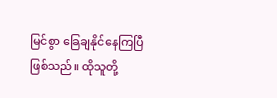မြင်စွာ ခြေချနိုင်နေကြပြီဖြစ်သည်။ ထိုသူတို့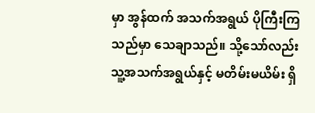မှာ အွန်ထက် အသက်အရွယ် ပိုကြီးကြသည်မှာ သေချာသည်။ သို့သော်လည်း သူ့အသက်အရွယ်နှင့် မတိမ်းမယိမ်း ရှိ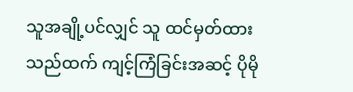သူအချို့ပင်လျှင် သူ ထင်မှတ်ထားသည်ထက် ကျင့်ကြံခြင်းအဆင့် ပိုမို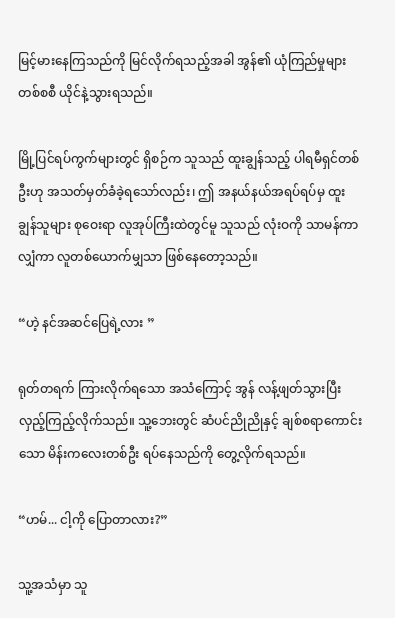မြင့်မားနေကြသည်ကို မြင်လိုက်ရသည့်အခါ အွန်၏ ယုံကြည်မှုများ တစ်စစီ ယိုင်နဲ့သွားရသည်။

မြို့ပြင်ရပ်ကွက်များတွင် ရှိစဉ်က သူသည် ထူးချွန်သည့် ပါရမီရှင်တစ်ဦးဟု အသတ်မှတ်ခံခဲ့ရသော်လည်း၊ ဤ အနယ်နယ်အရပ်ရပ်မှ ထူးချွန်သူများ စုဝေးရာ လူအုပ်ကြီးထဲတွင်မူ သူသည် လုံးဝကို သာမန်ကာလျှံကာ လူတစ်ယောက်မျှသာ ဖြစ်နေတော့သည်။

“ဟဲ့ နင်အဆင်ပြေရဲ့လား ”

ရုတ်တရက် ကြားလိုက်ရသော အသံကြောင့် အွန် လန့်ဖျတ်သွားပြီး လှည့်ကြည့်လိုက်သည်။ သူ့ဘေးတွင် ဆံပင်ညိုညိုနှင့် ချစ်စရာကောင်းသော မိန်းကလေးတစ်ဦး ရပ်နေသည်ကို တွေ့လိုက်ရသည်။

“ဟမ်... ငါ့ကို ပြောတာလား?”

သူ့အသံမှာ သူ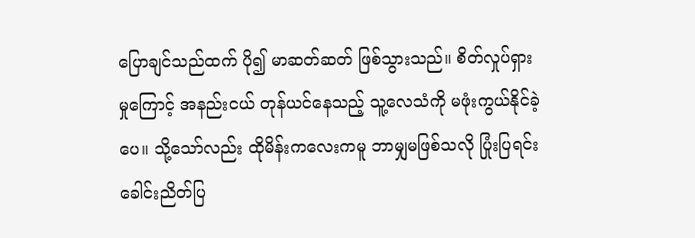ပြောချင်သည်ထက် ပို၍ မာဆတ်ဆတ် ဖြစ်သွားသည်။ စိတ်လှုပ်ရှားမှုကြောင့် အနည်းငယ် တုန်ယင်နေသည့် သူ့လေသံကို မဖုံးကွယ်နိုင်ခဲ့ပေ။ သို့သော်လည်း ထိုမိန်းကလေးကမူ ဘာမျှမဖြစ်သလို ပြုံးပြရင်း ခေါင်းညိတ်ပြ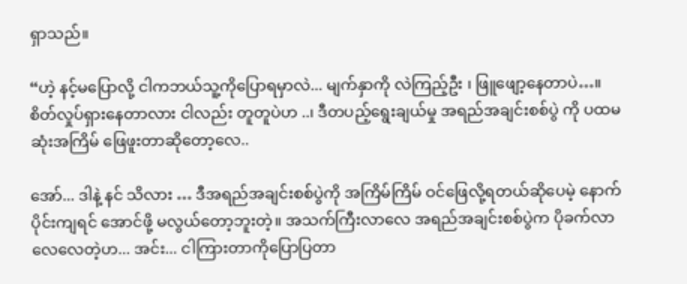ရှာသည်။

“ဟဲ့ နင့်မပြောလို့ ငါကဘယ်သူ့ကိုပြောရမှာလဲ... မျက်နှာကို လဲကြည့်ဦး ၊ ဖြူဖျော့နေတာပဲ…။ စိတ်လှုပ်ရှားနေတာလား ငါလည်း တူတူပဲဟ ..၊ ဒီတပည့်ရွေးချယ်မှု အရည်အချင်းစစ်ပွဲ ကို ပထမဆုံးအကြိမ် ဖြေဖူးတာဆိုတော့လေ..

အော်... ဒါနဲ့ နင် သိလား … ဒီအရည်အချင်းစစ်ပွဲကို အကြိမ်ကြိမ် ဝင်ဖြေလို့ရတယ်ဆိုပေမဲ့ နောက်ပိုင်းကျရင် အောင်ဖို့ မလွယ်တော့ဘူးတဲ့။ အသက်ကြီးလာလေ အရည်အချင်းစစ်ပွဲက ပိုခက်လာလေလေတဲ့ဟ... အင်း... ငါကြားတာကိုပြောပြတာ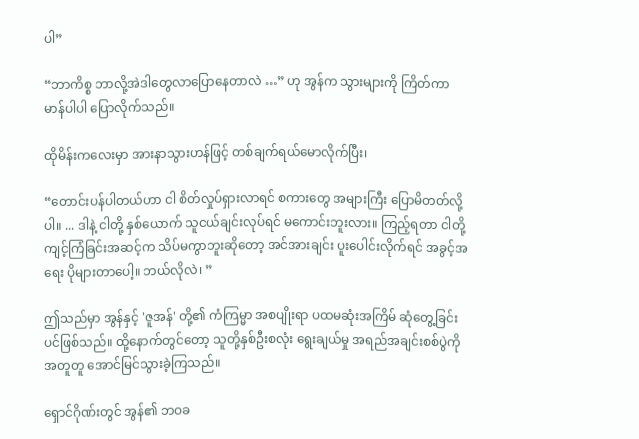ပါ”

“ဘာကိစ္စ ဘာလို့အဲဒါတွေလာပြောနေတာလဲ …” ဟု အွန်က သွားများကို ကြိတ်ကာ မာန်ပါပါ ပြောလိုက်သည်။

ထိုမိန်းကလေးမှာ အားနာသွားဟန်ဖြင့် တစ်ချက်ရယ်မောလိုက်ပြီး၊

“တောင်းပန်ပါတယ်ဟာ ငါ စိတ်လှုပ်ရှားလာရင် စကားတွေ အများကြီး ပြောမိတတ်လို့ပါ။ ... ဒါနဲ့ ငါတို့ နှစ်ယောက် သူငယ်ချင်းလုပ်ရင် မကောင်းဘူးလား။ ကြည့်ရတာ ငါတို့ ကျင့်ကြံခြင်းအဆင့်က သိပ်မကွာဘူးဆိုတော့ အင်အားချင်း ပူးပေါင်းလိုက်ရင် အခွင့်အရေး ပိုများတာပေါ့။ ဘယ်လိုလဲ၊ ”

ဤသည်မှာ အွန်နှင့် 'ဇူအန်' တို့၏ ကံကြမ္မာ အစပျိုးရာ ပထမဆုံးအကြိမ် ဆုံတွေ့ခြင်းပင်ဖြစ်သည်။ ထို့နောက်တွင်တော့ သူတို့နှစ်ဦးစလုံး ရွေးချယ်မှု အရည်အချင်းစစ်ပွဲကို အတူတူ အောင်မြင်သွားခဲ့ကြသည်။

ရှောင်ဂိုဏ်းတွင် အွန်၏ ဘဝခ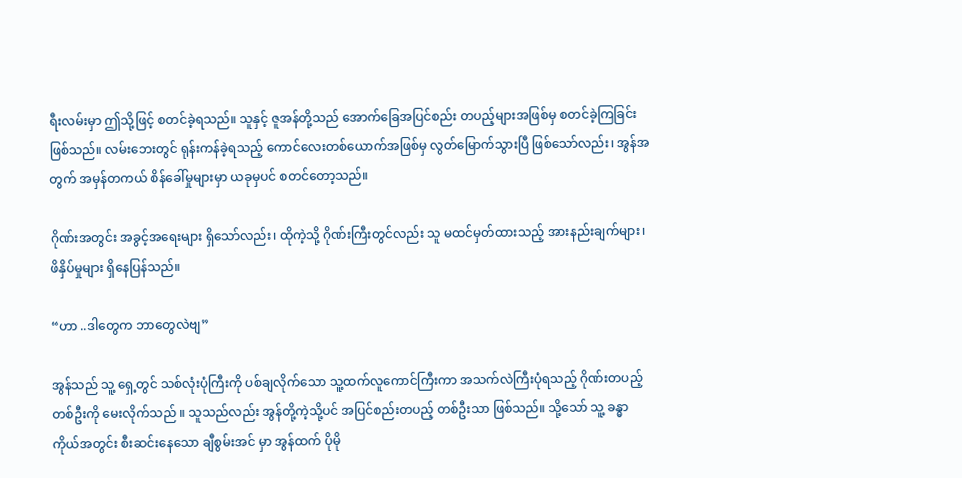ရီးလမ်းမှာ ဤသို့ဖြင့် စတင်ခဲ့ရသည်။ သူနှင့် ဇူအန်တို့သည် အောက်ခြေအပြင်စည်း တပည့်များအဖြစ်မှ စတင်ခဲ့ကြခြင်းဖြစ်သည်။ လမ်းဘေးတွင် ရုန်းကန်ခဲ့ရသည့် ကောင်လေးတစ်ယောက်အဖြစ်မှ လွတ်မြောက်သွားပြီ ဖြစ်သော်လည်း၊ အွန်အတွက် အမှန်တကယ် စိန်ခေါ်မှုများမှာ ယခုမှပင် စတင်တော့သည်။

ဂိုဏ်းအတွင်း အခွင့်အရေးများ ရှိသော်လည်း၊ ထိုကဲ့သို့ ဂိုဏ်းကြီးတွင်လည်း သူ မထင်မှတ်ထားသည့် အားနည်းချက်များ၊ ဖိနှိပ်မှုများ ရှိနေပြန်သည်။

“ဟာ ..ဒါတွေက ဘာတွေလဲဗျ”

အွန်သည် သူ့ ရှေ့တွင် သစ်လုံးပုံကြီးကို ပစ်ချလိုက်သော သူ့ထက်လူကောင်ကြီးကာ အသက်လဲကြီးပုံရသည့် ဂိုဏ်းတပည့်တစ်ဦးကို မေးလိုက်သည် ။ သူသည်လည်း အွန်တို့ကဲ့သို့ပင် အပြင်စည်းတပည့် တစ်ဦးသာ ဖြစ်သည်။ သို့သော် သူ့ ခန္ဓာကိုယ်အတွင်း စီးဆင်းနေသော ချီစွမ်းအင် မှာ အွန်ထက် ပိုမို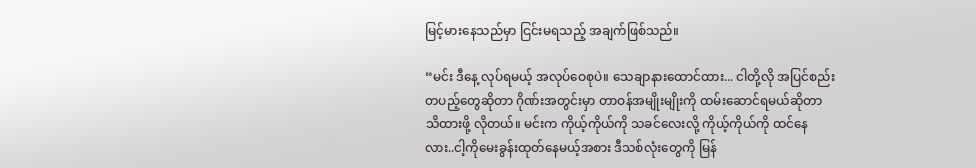မြင့်မားနေသည်မှာ ငြင်းမရသည့် အချက်ဖြစ်သည်။

“မင်း ဒီနေ့ လုပ်ရမယ့် အလုပ်ဝေစုပဲ။ သေချာနားထောင်ထား... ငါတို့လို အပြင်စည်းတပည့်တွေဆိုတာ ဂိုဏ်းအတွင်းမှာ တာဝန်အမျိုးမျိုးကို ထမ်းဆောင်ရမယ်ဆိုတာ သိထားဖို့ လိုတယ်။ မင်းက ကိုယ့်ကိုယ်ကို သခင်လေးလို့ ကိုယ့်ကိုယ်ကို ထင်နေလား..ငါ့ကိုမေးခွန်းထုတ်နေမယ့်အစား ဒီသစ်လုံးတွေကို မြန်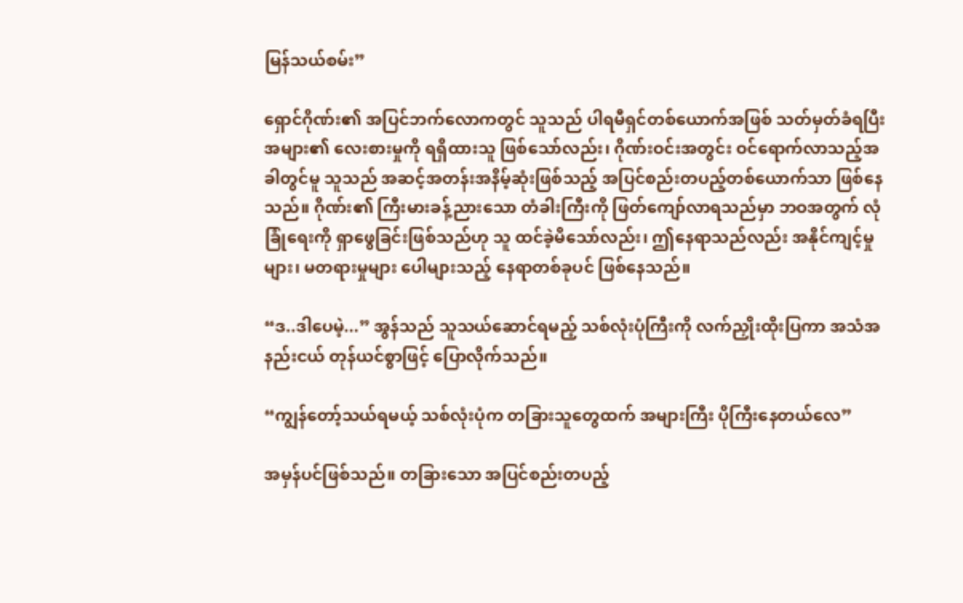မြန်သယ်စမ်း”

ရှောင်ဂိုဏ်း၏ အပြင်ဘက်လောကတွင် သူသည် ပါရမီရှင်တစ်ယောက်အဖြစ် သတ်မှတ်ခံရပြီး အများ၏ လေးစားမှုကို ရရှိထားသူ ဖြစ်သော်လည်း၊ ဂိုဏ်းဝင်းအတွင်း ဝင်ရောက်လာသည့်အခါတွင်မူ သူသည် အဆင့်အတန်းအနိမ့်ဆုံးဖြစ်သည့် အပြင်စည်းတပည့်တစ်ယောက်သာ ဖြစ်နေသည်။ ဂိုဏ်း၏ ကြီးမားခန့်ညားသော တံခါးကြီးကို ဖြတ်ကျော်လာရသည်မှာ ဘဝအတွက် လုံခြုံရေးကို ရှာဖွေခြင်းဖြစ်သည်ဟု သူ ထင်ခဲ့မိသော်လည်း၊ ဤနေရာသည်လည်း အနိုင်ကျင့်မှုများ၊ မတရားမှုများ ပေါများသည့် နေရာတစ်ခုပင် ဖြစ်နေသည်။

“ဒ..ဒါပေမဲ့...” အွန်သည် သူသယ်ဆောင်ရမည့် သစ်လုံးပုံကြီးကို လက်ညှိုးထိုးပြကာ အသံအနည်းငယ် တုန်ယင်စွာဖြင့် ပြောလိုက်သည်။

“ကျွန်တော့်သယ်ရမယ့် သစ်လုံးပုံက တခြားသူတွေထက် အများကြီး ပိုကြီးနေတယ်လေ”

အမှန်ပင်ဖြစ်သည်။ တခြားသော အပြင်စည်းတပည့်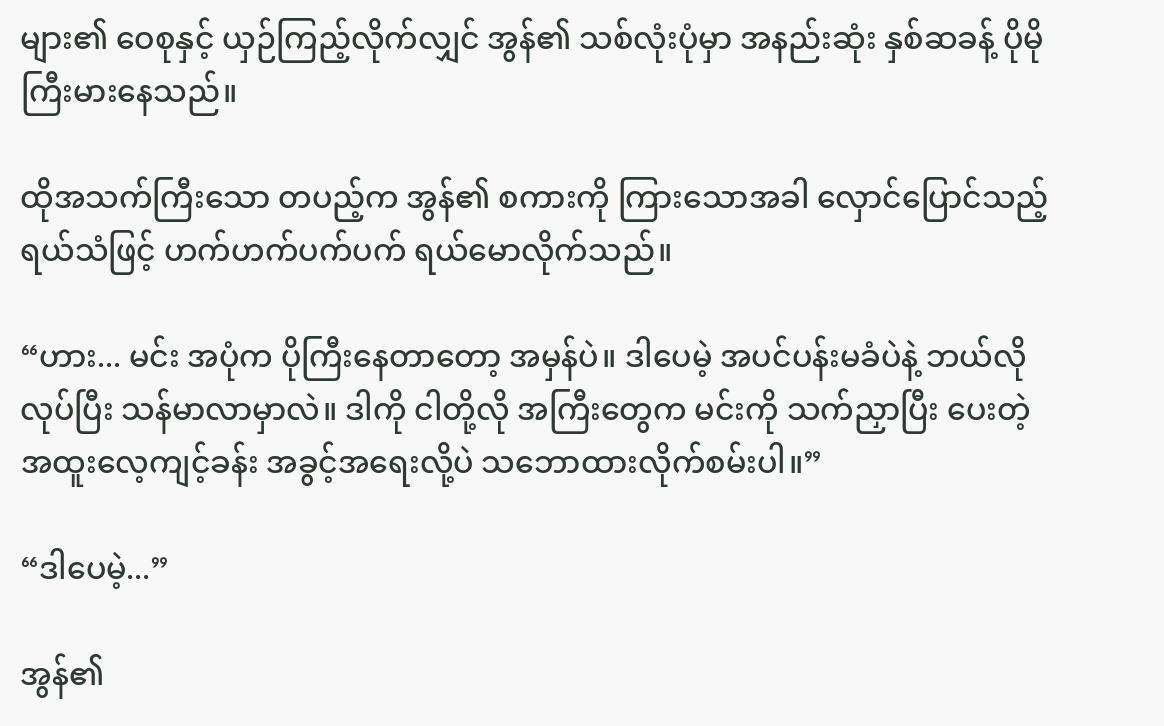များ၏ ဝေစုနှင့် ယှဉ်ကြည့်လိုက်လျှင် အွန်၏ သစ်လုံးပုံမှာ အနည်းဆုံး နှစ်ဆခန့် ပိုမိုကြီးမားနေသည်။

ထိုအသက်ကြီးသော တပည့်က အွန်၏ စကားကို ကြားသောအခါ လှောင်ပြောင်သည့် ရယ်သံဖြင့် ဟက်ဟက်ပက်ပက် ရယ်မောလိုက်သည်။

“ဟား... မင်း အပုံက ပိုကြီးနေတာတော့ အမှန်ပဲ။ ဒါပေမဲ့ အပင်ပန်းမခံပဲနဲ့ ဘယ်လိုလုပ်ပြီး သန်မာလာမှာလဲ။ ဒါကို ငါတို့လို အကြီးတွေက မင်းကို သက်ညှာပြီး ပေးတဲ့ အထူးလေ့ကျင့်ခန်း အခွင့်အရေးလို့ပဲ သဘောထားလိုက်စမ်းပါ။”

“ဒါပေမဲ့...”

အွန်၏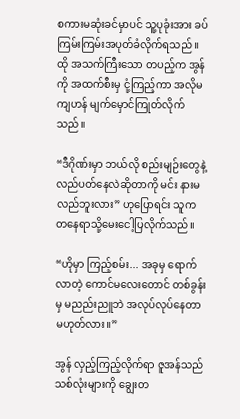စကားမဆုံးခင်မှာပင် သူ့ပုခုံးအား ခပ်ကြမ်းကြမ်းအပုတ်ခံလိုက်ရသည် ။ ထို အသက်ကြီးသော တပည့်က အွန်ကို အထက်စီးမှ ငုံ့ကြည့်ကာ အလိုမကျဟန် မျက်မှောင်ကြုတ်လိုက်သည်။

“ဒီဂိုဏ်းမှာ ဘယ်လို စည်းမျဉ်းတွေနဲ့ လည်ပတ်နေလဲဆိုတာကို မင်း နားမလည်ဘူးလား” ဟုပြောရင်း သူက တနေရာသို့မေးငေါ့ပြလိုက်သည်။

“ဟိုမှာ ကြည့်စမ်း... အခုမှ ရောက်လာတဲ့ ကောင်မလေးတောင် တစ်ခွန်းမှ မညည်းညူဘဲ အလုပ်လုပ်နေတာ မဟုတ်လား။”

အွန် လှည့်ကြည့်လိုက်ရာ ဇူအန်သည် သစ်လုံးများကို ချွေးတ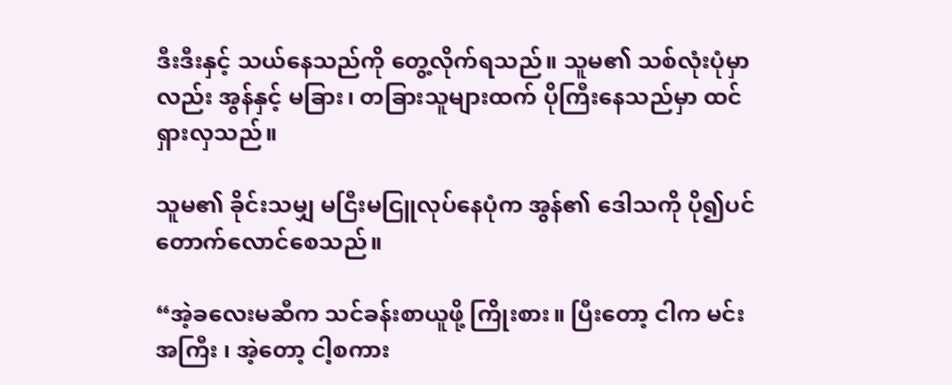ဒီးဒီးနှင့် သယ်နေသည်ကို တွေ့လိုက်ရသည်။ သူမ၏ သစ်လုံးပုံမှာလည်း အွန်နှင့် မခြား၊ တခြားသူများထက် ပိုကြီးနေသည်မှာ ထင်ရှားလှသည်။

သူမ၏ ခိုင်းသမျှ မငြီးမငြူလုပ်နေပုံက အွန်၏ ဒေါသကို ပို၍ပင် တောက်လောင်စေသည်။

“အဲ့ခလေးမဆီက သင်ခန်းစာယူဖို့ ကြိုးစား။ ပြီးတော့ ငါက မင်း အကြီး ၊ အဲ့တော့ ငါ့စကား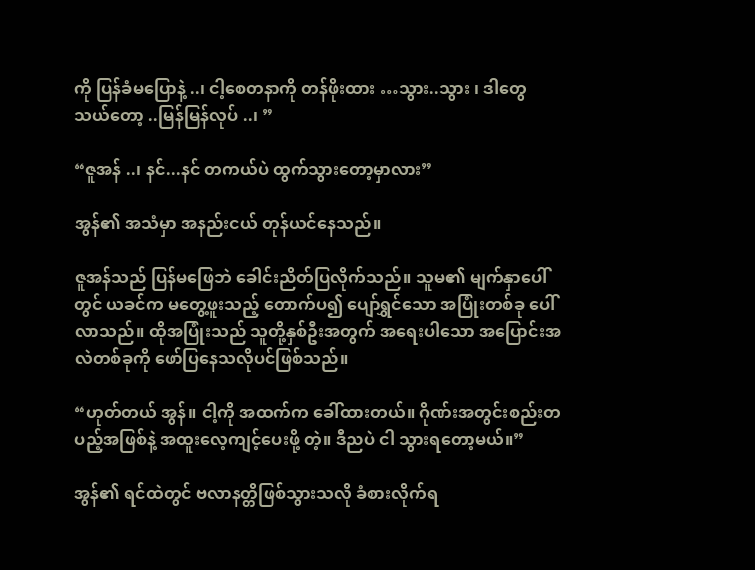ကို ပြန်ခံမပြောနဲ့ ..၊ ငါ့စေတနာကို တန်ဖိုးထား …သွား..သွား ၊ ဒါတွေ သယ်တော့ ..မြန်မြန်လုပ် ..၊ ”

“ဇူအန် ..၊ နင်...နင် တကယ်ပဲ ထွက်သွားတော့မှာလား”

အွန်၏ အသံမှာ အနည်းငယ် တုန်ယင်နေသည်။

ဇူအန်သည် ပြန်မဖြေဘဲ ခေါင်းညိတ်ပြလိုက်သည်။ သူမ၏ မျက်နှာပေါ်တွင် ယခင်က မတွေ့ဖူးသည့် တောက်ပ၍ ပျော်ရွှင်သော အပြုံးတစ်ခု ပေါ်လာသည်။ ထိုအပြုံးသည် သူတို့နှစ်ဦးအတွက် အရေးပါသော အပြောင်းအလဲတစ်ခုကို ဖော်ပြနေသလိုပင်ဖြစ်သည်။

“ဟုတ်တယ် အွန်။ ငါ့ကို အထက်က ခေါ်ထားတယ်။ ဂိုဏ်းအတွင်းစည်းတပည့်အဖြစ်နဲ့ အထူးလေ့ကျင့်ပေးဖို့ တဲ့။ ဒီညပဲ ငါ သွားရတော့မယ်။”

အွန်၏ ရင်ထဲတွင် ဗလာနတ္တိဖြစ်သွားသလို ခံစားလိုက်ရ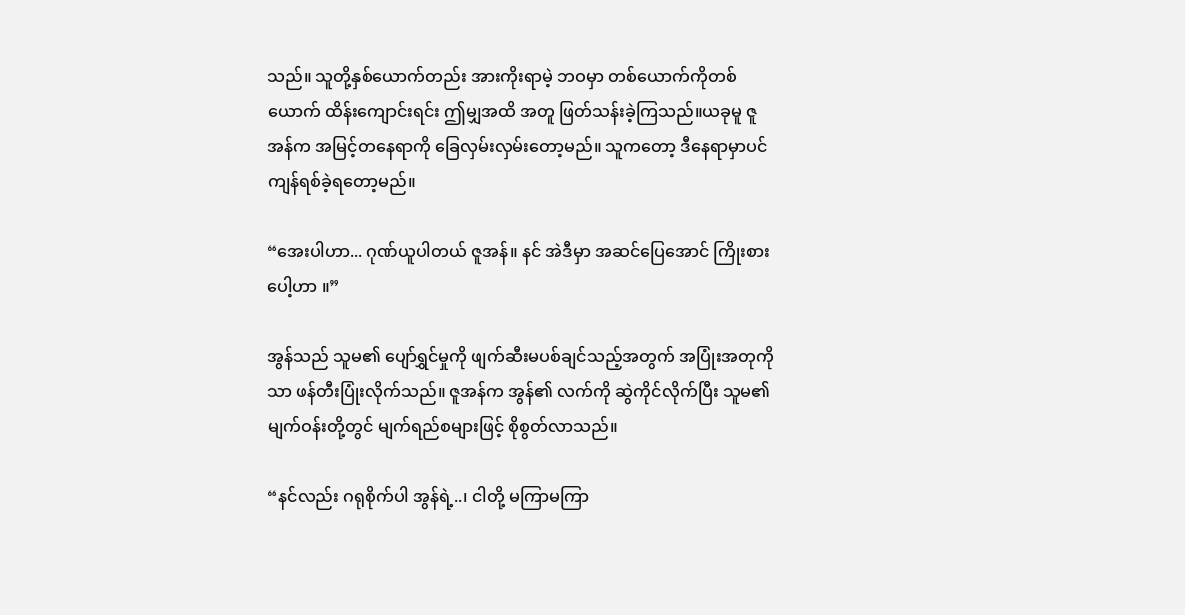သည်။ သူတို့နှစ်ယောက်တည်း အားကိုးရာမဲ့ ဘဝမှာ တစ်ယောက်ကိုတစ်ယောက် ထိန်းကျောင်းရင်း ဤမျှအထိ အတူ ဖြတ်သန်းခဲ့ကြသည်။ယခုမူ ဇူအန်က အမြင့်တနေရာကို ခြေလှမ်းလှမ်းတော့မည်။ သူကတော့ ဒီနေရာမှာပင် ကျန်ရစ်ခဲ့ရတော့မည်။

“အေးပါဟာ... ဂုဏ်ယူပါတယ် ဇူအန်။ နင် အဲဒီမှာ အဆင်ပြေအောင် ကြိုးစားပေါ့ဟာ ။”

အွန်သည် သူမ၏ ပျော်ရွှင်မှုကို ဖျက်ဆီးမပစ်ချင်သည့်အတွက် အပြုံးအတုကိုသာ ဖန်တီးပြုံးလိုက်သည်။ ဇူအန်က အွန်၏ လက်ကို ဆွဲကိုင်လိုက်ပြီး သူမ၏ မျက်ဝန်းတို့တွင် မျက်ရည်စများဖြင့် စိုစွတ်လာသည်။

“နင်လည်း ဂရုစိုက်ပါ အွန်ရဲ့..၊ ငါတို့ မကြာမကြာ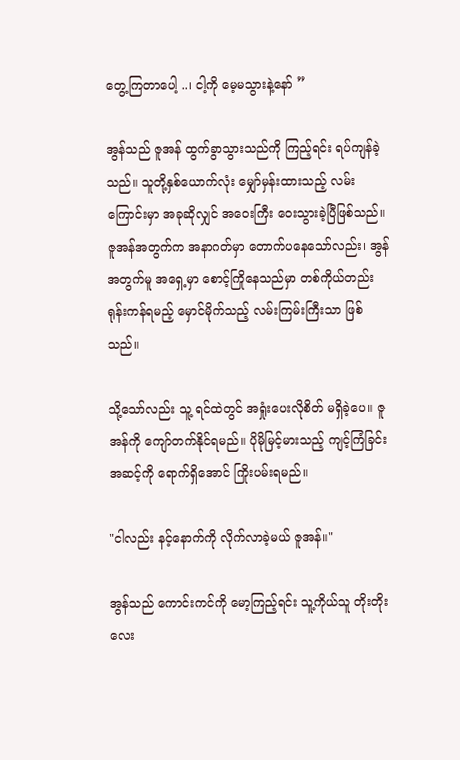တွေ့ကြတာပေါ့ ..၊ ငါ့ကို မေ့မသွားနဲ့နော် ”

အွန်သည် ဇူအန် ထွက်ခွာသွားသည်ကို ကြည့်ရင်း ရပ်ကျန်ခဲ့သည်။ သူတို့နှစ်ယောက်လုံး မျှော်မှန်းထားသည့် လမ်းကြောင်းမှာ အခုဆိုလျှင် အဝေးကြီး ဝေးသွားခဲ့ပြီဖြစ်သည်။ ဇူအန်အတွက်က အနာဂတ်မှာ တောက်ပနေသော်လည်း၊ အွန်အတွက်မူ အရှေ့မှာ စောင့်ကြိုနေသည်မှာ တစ်ကိုယ်တည်း ရုန်းကန်ရမည့် မှောင်မိုက်သည့် လမ်းကြမ်းကြီးသာ ဖြစ်သည်။

သို့သော်လည်း သူ့ ရင်ထဲတွင် အရှုံးပေးလိုစိတ် မရှိခဲ့ပေ။ ဇူအန်ကို ကျော်တက်နိုင်ရမည်။ ပိုမိုမြင့်မားသည့် ကျင့်ကြံခြင်းအဆင့်ကို ရောက်ရှိအောင် ကြိုးပမ်းရမည်။

"ငါလည်း နင့်နောက်ကို လိုက်လာခဲ့မယ် ဇူအန်။"

အွန်သည် ကောင်းကင်ကို မော့ကြည့်ရင်း သူ့ကိုယ်သူ တိုးတိုးလေး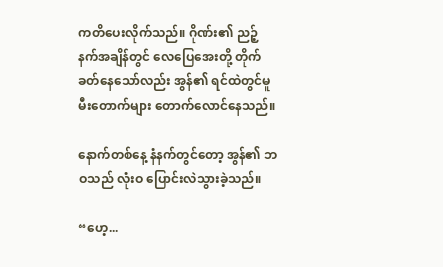ကတိပေးလိုက်သည်။ ဂိုဏ်း၏ ညဉ့်နက်အချိန်တွင် လေပြေအေးတို့ တိုက်ခတ်နေသော်လည်း အွန်၏ ရင်ထဲတွင်မူ မီးတောက်များ တောက်လောင်နေသည်။

နောက်တစ်နေ့ နံနက်တွင်တော့ အွန်၏ ဘဝသည် လုံးဝ ပြောင်းလဲသွားခဲ့သည်။

“ဟေ့...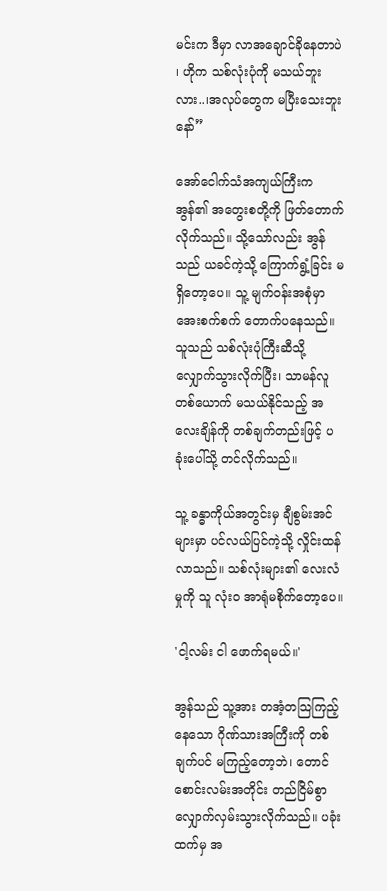မင်းက ဒီမှာ လာအချောင်ခိုနေတာပဲ ၊ ဟိုက သစ်လုံးပုံကို မသယ်ဘူးလား..၊အလုပ်တွေက မပြီးသေးဘူးနော်”

အော်ငေါက်သံအကျယ်ကြီးက အွန်၏ အတွေးစတို့ကို ဖြတ်တောက်လိုက်သည်။ သို့သော်လည်း အွန်သည် ယခင်ကဲ့သို့ ကြောက်ရွံ့ခြင်း မရှိတော့ပေ။ သူ့ မျက်ဝန်းအစုံမှာ အေးစက်စက် တောက်ပနေသည်။ သူသည် သစ်လုံးပုံကြီးဆီသို့ လျှောက်သွားလိုက်ပြီး၊ သာမန်လူတစ်ယောက် မသယ်နိုင်သည့် အလေးချိန်ကို တစ်ချက်တည်းဖြင့် ပခုံးပေါ်သို့ တင်လိုက်သည်။

သူ့ ခန္ဓာကိုယ်အတွင်းမှ ချီစွမ်းအင် များမှာ ပင်လယ်ပြင်ကဲ့သို့ လှိုင်းထန်လာသည်။ သစ်လုံးများ၏ လေးလံမှုကို သူ လုံးဝ အာရုံမစိုက်တော့ပေ။

'ငါ့လမ်း ငါ ဖောက်ရမယ်။'

အွန်သည် သူ့အား တအံ့တသြကြည့်နေသော ဂိုဏ်သားအကြီးကို တစ်ချက်ပင် မကြည့်တော့ဘဲ၊ တောင်စောင်းလမ်းအတိုင်း တည်ငြိမ်စွာ လျှောက်လှမ်းသွားလိုက်သည်။ ပခုံးထက်မှ အ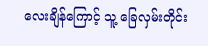လေးချိန်ကြောင့် သူ့ ခြေလှမ်းတိုင်း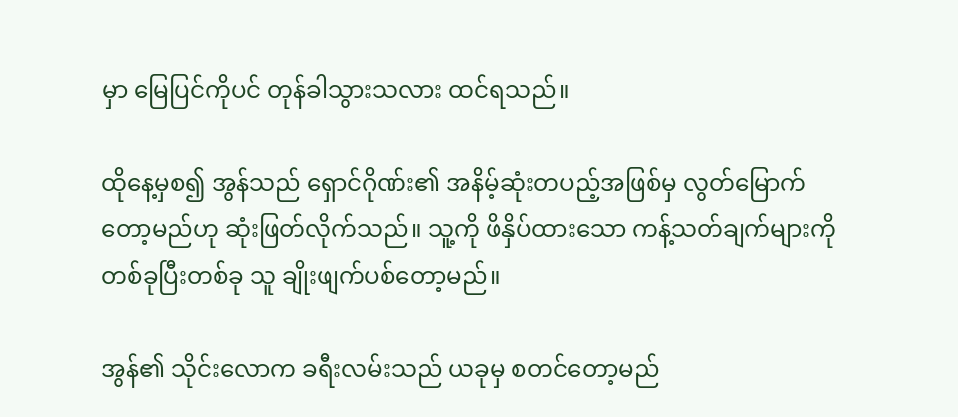မှာ မြေပြင်ကိုပင် တုန်ခါသွားသလား ထင်ရသည်။

ထိုနေ့မှစ၍ အွန်သည် ရှောင်ဂိုဏ်း၏ အနိမ့်ဆုံးတပည့်အဖြစ်မှ လွတ်မြောက်တော့မည်ဟု ဆုံးဖြတ်လိုက်သည်။ သူ့ကို ဖိနှိပ်ထားသော ကန့်သတ်ချက်များကို တစ်ခုပြီးတစ်ခု သူ ချိုးဖျက်ပစ်တော့မည်။

အွန်၏ သိုင်းလောက ခရီးလမ်းသည် ယခုမှ စတင်တော့မည်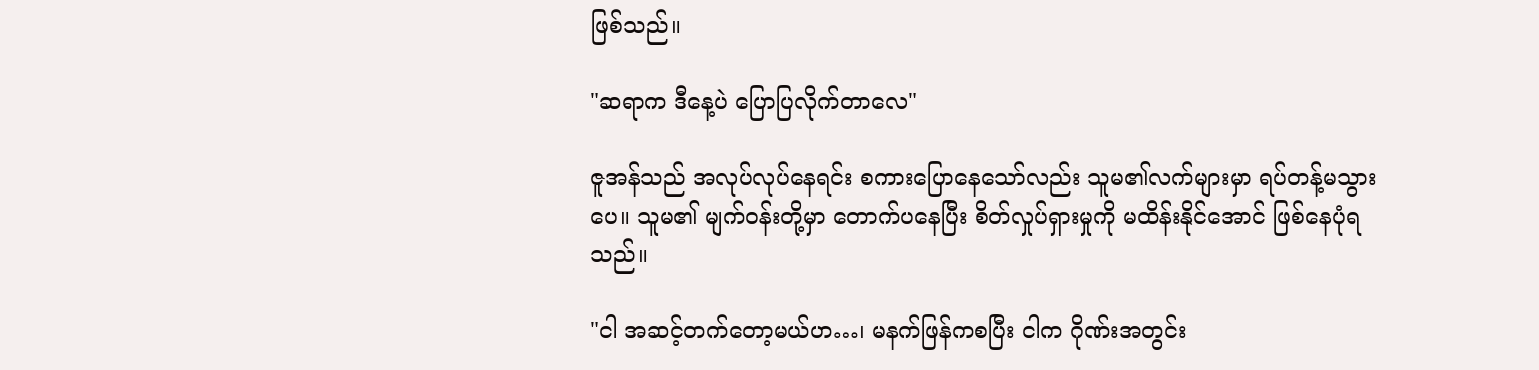ဖြစ်သည်။

"ဆရာက ဒီနေ့ပဲ ပြောပြလိုက်တာလေ"

ဇူအန်သည် အလုပ်လုပ်နေရင်း စကားပြောနေသော်လည်း သူမ၏လက်များမှာ ရပ်တန့်မသွားပေ။ သူမ၏ မျက်ဝန်းတို့မှာ တောက်ပနေပြီး စိတ်လှုပ်ရှားမှုကို မထိန်းနိုင်အောင် ဖြစ်နေပုံရသည်။

"ငါ အဆင့်တက်တော့မယ်ဟ…၊ မနက်ဖြန်ကစပြီး ငါက ဂိုဏ်းအတွင်း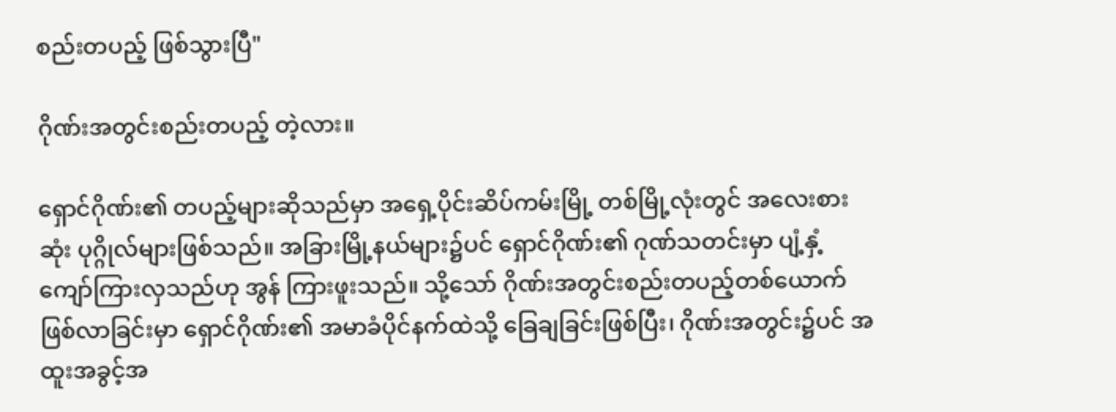စည်းတပည့် ဖြစ်သွားပြီ"

ဂိုဏ်းအတွင်းစည်းတပည့် တဲ့လား။

ရှောင်ဂိုဏ်း၏ တပည့်များဆိုသည်မှာ အရှေ့ပိုင်းဆိပ်ကမ်းမြို့ တစ်မြို့လုံးတွင် အလေးစားဆုံး ပုဂ္ဂိုလ်များဖြစ်သည်။ အခြားမြို့နယ်များ၌ပင် ရှောင်ဂိုဏ်း၏ ဂုဏ်သတင်းမှာ ပျံ့နှံ့ကျော်ကြားလှသည်ဟု အွန် ကြားဖူးသည်။ သို့သော် ဂိုဏ်းအတွင်းစည်းတပည့်တစ်ယောက် ဖြစ်လာခြင်းမှာ ရှောင်ဂိုဏ်း၏ အမာခံပိုင်နက်ထဲသို့ ခြေချခြင်းဖြစ်ပြီး၊ ဂိုဏ်းအတွင်း၌ပင် အထူးအခွင့်အ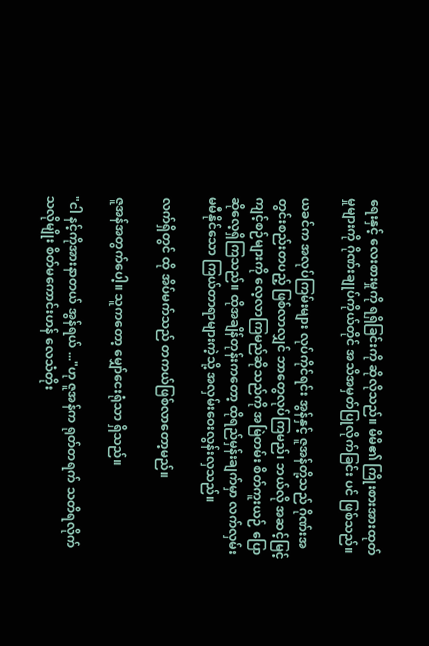ရေးနှင့် လေးစားမှုကို ရရှိခြင်းကို ဆိုလိုသည်။ မိမိ၏ ကြိုးစားအားထုတ်မှုများကို ဂိုဏ်းချုပ်ကိုယ်တိုင် အသိအမှတ်ပြုလိုက်ခြင်း ပင် ဖြစ်သည်။

ယခင်က အလုပ်ကြမ်းများ လုပ်ကိုင်ရင်း အွန်နှင့် ဇူအန်တို့သည် ဂိုဏ်းအတွင်းစည်းတပည့် ဖြစ်လာလျှင် ဘာတွေလုပ်ကြမည်၊ ဘယ်လို အဆင့်မြင့် ကျင့်စဉ်များကို လေ့လာကြမည်ဆိုသည်ကို အမြဲတမ်း စိတ်ကူးယဉ် ပြောဆိုလေ့ရှိကြသည်။ ထိုအချိန်တုန်းကတော့ ထိုရည်မှန်းချက်မှာ လက်လှမ်းမမီနိုင်သော ကြယ်တာရာများကဲ့သို့ အလှမ်းဝေးလွန်းလှသည်။

လက်ရှိတွင် ထို အိပ်မက်သည် တကယ်ဖြစ်လာတော့မည်။

ဇူအန်အတွက်ပေါ့။ သူကတော့ မျှော်ငေးရုံသာ ရှိသည်။

"ငါ နင့်ကိုအားနာတယ် အွန်ရယ် ..."ဟု ဇူအန်က ရုတ်တရက် သတိရလိုက်သလိုမျိုး စိတ်မကောင်းဟန် လေသံတိုး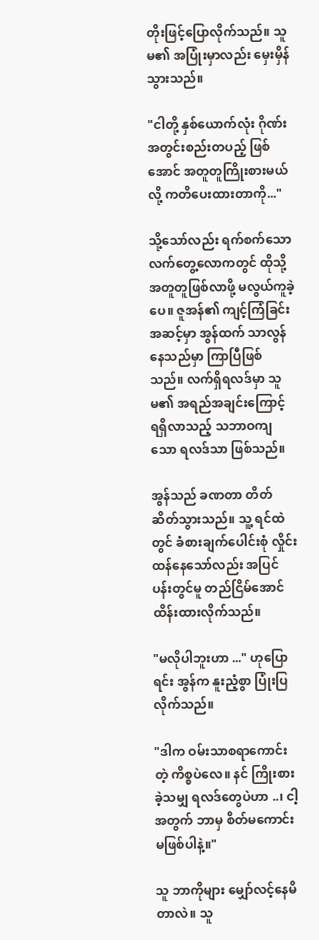တိုးဖြင့်ပြောလိုက်သည်။ သူမ၏ အပြုံးမှာလည်း မှေးမှိန်သွားသည်။

"ငါတို့ နှစ်ယောက်လုံး ဂိုဏ်းအတွင်းစည်းတပည့် ဖြစ်အောင် အတူတူကြိုးစားမယ်လို့ ကတိပေးထားတာကို..."

သို့သော်လည်း ရက်စက်သော လက်တွေ့လောကတွင် ထိုသို့ အတူတူဖြစ်လာဖို့ မလွယ်ကူခဲ့ပေ။ ဇူအန်၏ ကျင့်ကြံခြင်းအဆင့်မှာ အွန်ထက် သာလွန်နေသည်မှာ ကြာပြီဖြစ်သည်။ လက်ရှိရလဒ်မှာ သူမ၏ အရည်အချင်းကြောင့် ရရှိလာသည့် သဘာဝကျသော ရလဒ်သာ ဖြစ်သည်။

အွန်သည် ခဏတာ တိတ်ဆိတ်သွားသည်။ သူ့ ရင်ထဲတွင် ခံစားချက်ပေါင်းစုံ လှိုင်းထန်နေသော်လည်း အပြင်ပန်းတွင်မူ တည်ငြိမ်အောင် ထိန်းထားလိုက်သည်။

"မလိုပါဘူးဟာ ..." ဟုပြောရင်း အွန်က နူးညံ့စွာ ပြုံးပြလိုက်သည်။

"ဒါက ဝမ်းသာစရာကောင်းတဲ့ ကိစ္စပဲလေ။ နင် ကြိုးစားခဲ့သမျှ ရလဒ်တွေပဲဟာ ..၊ ငါ့အတွက် ဘာမှ စိတ်မကောင်းမဖြစ်ပါနဲ့။"

သူ ဘာကိုများ မျှော်လင့်နေမိတာလဲ။ သူ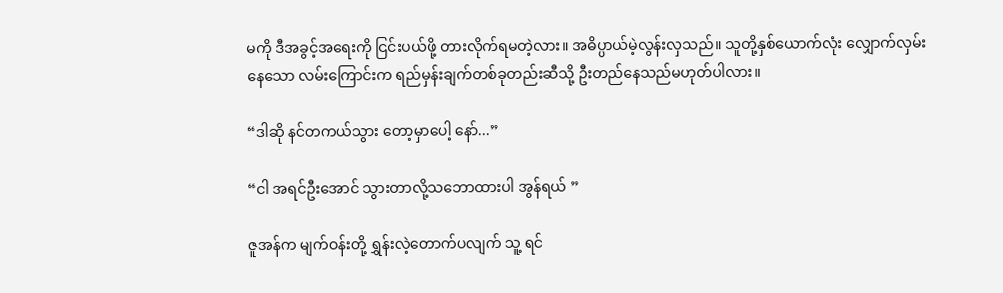မကို ဒီအခွင့်အရေးကို ငြင်းပယ်ဖို့ တားလိုက်ရမတဲ့လား။ အဓိပ္ပာယ်မဲ့လွန်းလှသည်။ သူတို့နှစ်ယောက်လုံး လျှောက်လှမ်းနေသော လမ်းကြောင်းက ရည်မှန်းချက်တစ်ခုတည်းဆီသို့ ဦးတည်နေသည်မဟုတ်ပါလား။

“ဒါဆို နင်တကယ်သွား တော့မှာပေါ့ နော်...”

“ငါ အရင်ဦးအောင် သွားတာလို့သဘောထားပါ အွန်ရယ် ”

ဇူအန်က မျက်ဝန်းတို့ ရွှန်းလဲ့တောက်ပလျက် သူ့ ရင်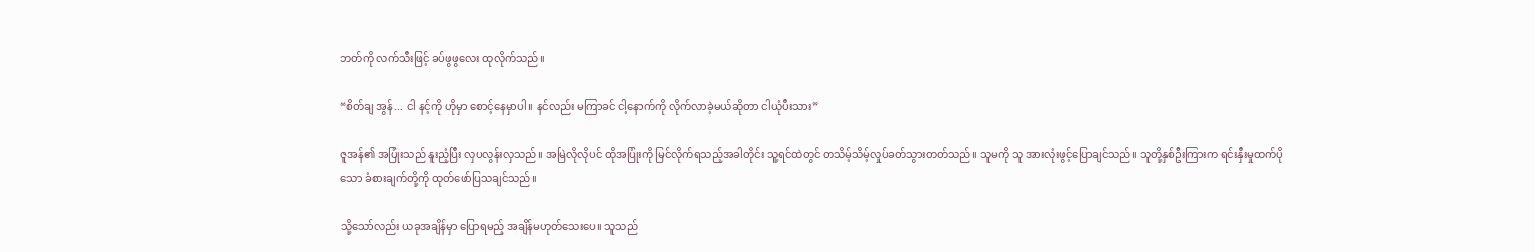ဘတ်ကို လက်သီးဖြင့် ခပ်ဖွဖွလေး ထုလိုက်သည်။

“စိတ်ချ အွန်... ငါ နင့်ကို ဟိုမှာ စောင့်နေမှာပါ။ နင်လည်း မကြာခင် ငါ့နောက်ကို လိုက်လာခဲ့မယ်ဆိုတာ ငါယုံပီးသား”

ဇူအန်၏ အပြုံးသည် နူးညံ့ပြီး လှပလွန်းလှသည်။ အမြဲလိုလိုပင် ထိုအပြုံးကို မြင်လိုက်ရသည့်အခါတိုင်း သူ့ရင်ထဲတွင် တသိမ့်သိမ့်လှုပ်ခတ်သွားတတ်သည်။ သူမကို သူ အားလုံးဖွင့်ပြောချင်သည်။ သူတို့နှစ်ဦးကြားက ရင်းနှီးမှုထက်ပိုသော ခံစားချက်တို့ကို ထုတ်ဖော်ပြသချင်သည်။

သို့သော်လည်း ယခုအချိန်မှာ ပြောရမည့် အချိန်မဟုတ်သေးပေ။ သူသည်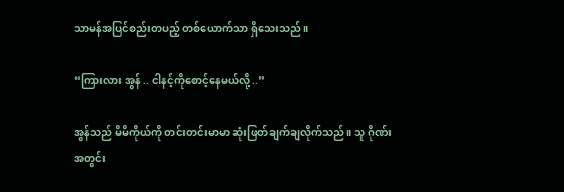သာမန်အပြင်စည်းတပည့် တစ်ယောက်သာ ရှိသေးသည်။

“ကြားလား အွန် .. ငါနင့်ကိုစောင့်နေမယ်လို့ ..”

အွန်သည် မိမိကိုယ်ကို တင်းတင်းမာမာ ဆုံးဖြတ်ချက်ချလိုက်သည်။ သူ ဂိုဏ်းအတွင်း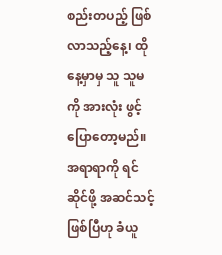စည်းတပည့် ဖြစ်လာသည့်နေ့၊ ထိုနေ့မှာမှ သူ သူမကို အားလုံး ဖွင့်ပြောတော့မည်။ အရာရာကို ရင်ဆိုင်ဖို့ အဆင်သင့်ဖြစ်ပြီဟု ခံယူ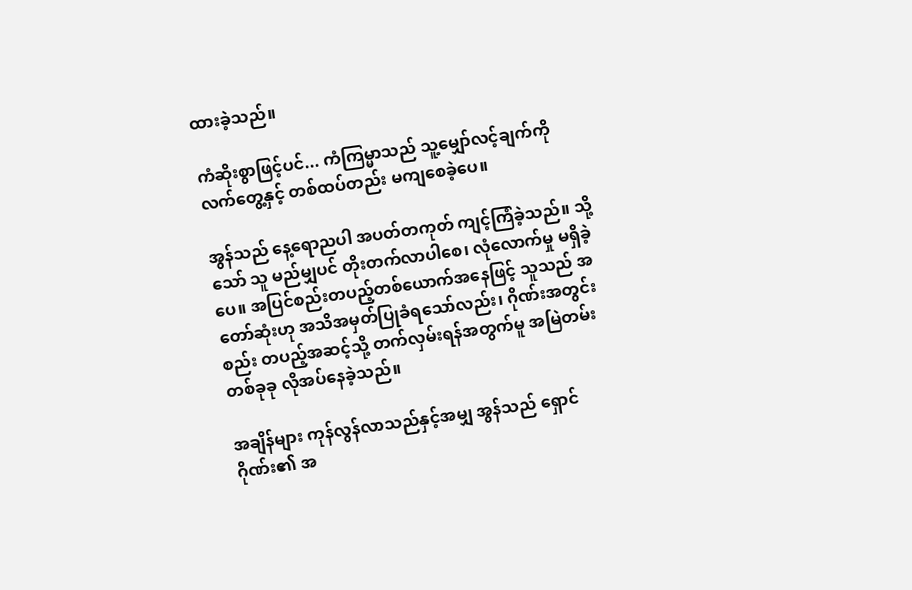ထားခဲ့သည်။

ကံဆိုးစွာဖြင့်ပင်... ကံကြမ္မာသည် သူ့မျှော်လင့်ချက်ကို လက်တွေ့နှင့် တစ်ထပ်တည်း မကျစေခဲ့ပေ။

အွန်သည် နေ့ရောညပါ အပတ်တကုတ် ကျင့်ကြံခဲ့သည်။ သို့သော် သူ မည်မျှပင် တိုးတက်လာပါစေ၊ လုံလောက်မှု မရှိခဲ့ပေ။ အပြင်စည်းတပည့်တစ်ယောက်အနေဖြင့် သူသည် အတော်ဆုံးဟု အသိအမှတ်ပြုခံရသော်လည်း၊ ဂိုဏ်းအတွင်းစည်း တပည့်အဆင့်သို့ တက်လှမ်းရန်အတွက်မူ အမြဲတမ်း တစ်ခုခု လိုအပ်နေခဲ့သည်။

အချိန်များ ကုန်လွန်လာသည်နှင့်အမျှ အွန်သည် ရှောင်ဂိုဏ်း၏ အ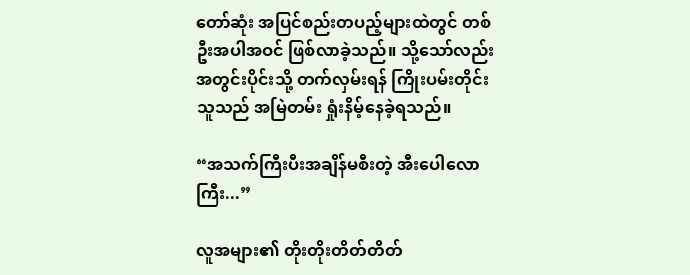တော်ဆုံး အပြင်စည်းတပည့်များထဲတွင် တစ်ဦးအပါအဝင် ဖြစ်လာခဲ့သည်။ သို့သော်လည်း အတွင်းပိုင်းသို့ တက်လှမ်းရန် ကြိုးပမ်းတိုင်း သူသည် အမြဲတမ်း ရှုံးနိမ့်နေခဲ့ရသည်။

“အသက်ကြီးပီးအချိန်မစီးတဲ့ အီးပေါလောကြီး...”

လူအများ၏ တိုးတိုးတိတ်တိတ်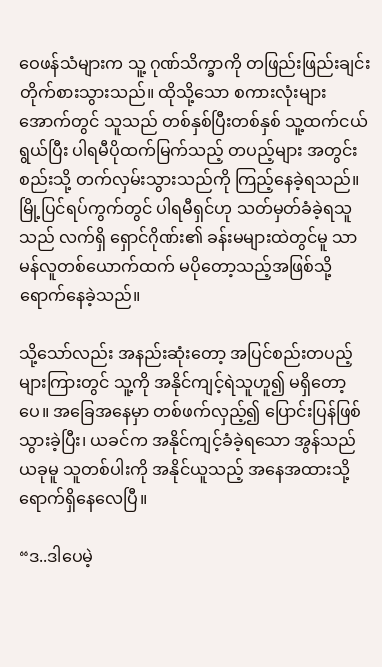ဝေဖန်သံများက သူ့ ဂုဏ်သိက္ခာကို တဖြည်းဖြည်းချင်း တိုက်စားသွားသည်။ ထိုသို့သော စကားလုံးများအောက်တွင် သူသည် တစ်နှစ်ပြီးတစ်နှစ် သူ့ထက်ငယ်ရွယ်ပြီး ပါရမီပိုထက်မြက်သည့် တပည့်များ အတွင်းစည်းသို့ တက်လှမ်းသွားသည်ကို ကြည့်နေခဲ့ရသည်။ မြို့ပြင်ရပ်ကွက်တွင် ပါရမီရှင်ဟု သတ်မှတ်ခံခဲ့ရသူသည် လက်ရှိ ရှောင်ဂိုဏ်း၏ ခန်းမများထဲတွင်မူ သာမန်လူတစ်ယောက်ထက် မပိုတော့သည့်အဖြစ်သို့ ရောက်နေခဲ့သည်။

သို့သော်လည်း အနည်းဆုံးတော့ အပြင်စည်းတပည့်များကြားတွင် သူ့ကို အနိုင်ကျင့်ရဲသူဟူ၍ မရှိတော့ပေ။ အခြေအနေမှာ တစ်ဖက်လှည့်၍ ပြောင်းပြန်ဖြစ်သွားခဲ့ပြီး၊ ယခင်က အနိုင်ကျင့်ခံခဲ့ရသော အွန်သည် ယခုမူ သူတစ်ပါးကို အနိုင်ယူသည့် အနေအထားသို့ ရောက်ရှိနေလေပြီ။

“ဒ..ဒါပေမဲ့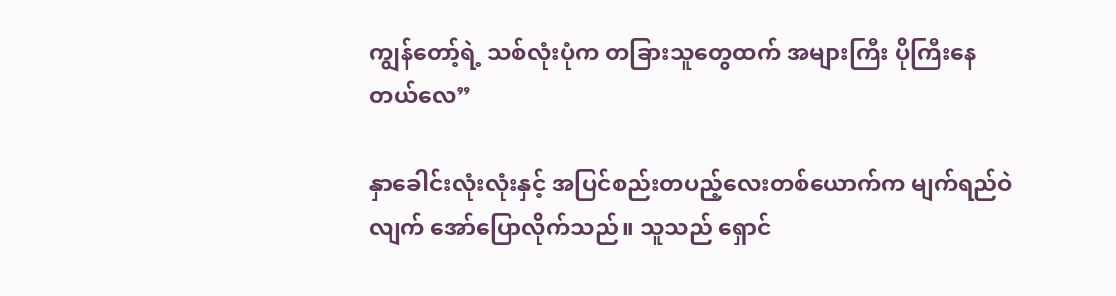ကျွန်တော့်ရဲ့ သစ်လုံးပုံက တခြားသူတွေထက် အများကြီး ပိုကြီးနေတယ်လေ”

နှာခေါင်းလုံးလုံးနှင့် အပြင်စည်းတပည့်လေးတစ်ယောက်က မျက်ရည်ဝဲလျက် အော်ပြောလိုက်သည်။ သူသည် ရှောင်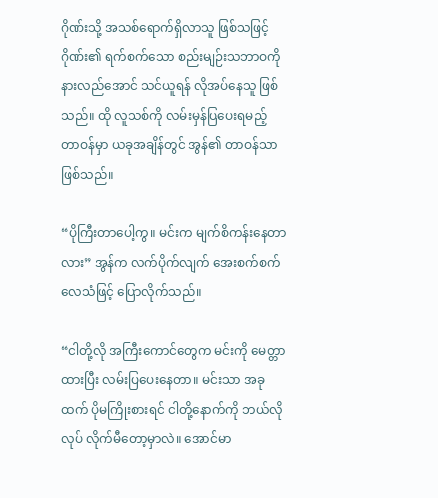ဂိုဏ်းသို့ အသစ်ရောက်ရှိလာသူ ဖြစ်သဖြင့် ဂိုဏ်း၏ ရက်စက်သော စည်းမျဉ်းသဘာဝကို နားလည်အောင် သင်ယူရန် လိုအပ်နေသူ ဖြစ်သည်။ ထို လူသစ်ကို လမ်းမှန်ပြပေးရမည့် တာဝန်မှာ ယခုအချိန်တွင် အွန်၏ တာဝန်သာ ဖြစ်သည်။

“ပိုကြီးတာပေါ့ကွ။ မင်းက မျက်စိကန်းနေတာလား” အွန်က လက်ပိုက်လျက် အေးစက်စက် လေသံဖြင့် ပြောလိုက်သည်။

“ငါတို့လို အကြီးကောင်တွေက မင်းကို မေတ္တာထားပြီး လမ်းပြပေးနေတာ။ မင်းသာ အခုထက် ပိုမကြိုးစားရင် ငါတို့နောက်ကို ဘယ်လိုလုပ် လိုက်မီတော့မှာလဲ။ အောင်မာ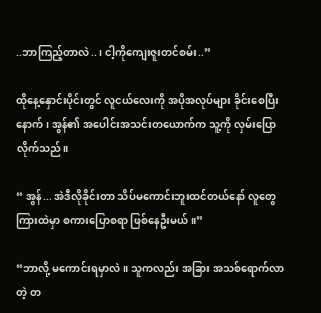..ဘာကြည့်တာလဲ..၊ ငါ့ကိုကျေးဇူးတင်စမ်း..”

ထိုနေ့နှောင်းပိုင်းတွင် လူငယ်လေးကို အပိုအလုပ်များ ခိုင်းစေပြီးနောက်၊ အွန်၏ အပေါင်းအသင်းတယောက်က သူ့ကို လှမ်းပြောလိုက်သည်။

“ အွန်... အဲဒီလိုခိုင်းတာ သိပ်မကောင်းဘူးထင်တယ်နော် လူတွေကြားထဲမှာ စကားပြောစရာ ဖြစ်နေဦးမယ်။”

“ဘာလို့ မကောင်းရမှာလဲ။ သူကလည်း အခြား အသစ်ရောက်လာတဲ့ တ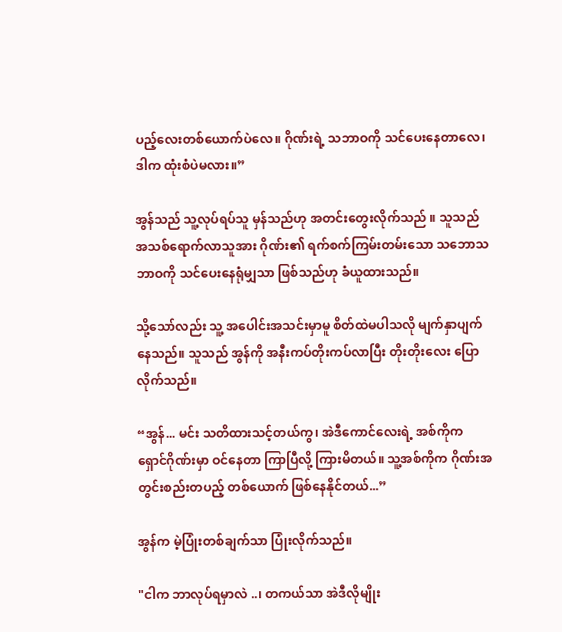ပည့်လေးတစ်ယောက်ပဲလေ။ ဂိုဏ်းရဲ့ သဘာဝကို သင်ပေးနေတာလေ၊ ဒါက ထုံးစံပဲမလား။”

အွန်သည် သူ့လုပ်ရပ်သူ မှန်သည်ဟု အတင်းတွေးလိုက်သည် ။ သူသည် အသစ်ရောက်လာသူအား ဂိုဏ်း၏ ရက်စက်ကြမ်းတမ်းသော သဘောသဘာဝကို သင်ပေးနေရုံမျှသာ ဖြစ်သည်ဟု ခံယူထားသည်။

သို့သော်လည်း သူ့ အပေါင်းအသင်းမှာမူ စိတ်ထဲမပါသလို မျက်နှာပျက်နေသည်။ သူသည် အွန်ကို အနီးကပ်တိုးကပ်လာပြီး တိုးတိုးလေး ပြောလိုက်သည်။

“အွန်... မင်း သတိထားသင့်တယ်ကွ၊ အဲဒီကောင်လေးရဲ့ အစ်ကိုက ရှောင်ဂိုဏ်းမှာ ဝင်နေတာ ကြာပြီလို့ ကြားမိတယ်။ သူ့အစ်ကိုက ဂိုဏ်းအတွင်းစည်းတပည့် တစ်ယောက် ဖြစ်နေနိုင်တယ်...”

အွန်က မဲ့ပြုံးတစ်ချက်သာ ပြုံးလိုက်သည်။

"ငါက ဘာလုပ်ရမှာလဲ ..၊ တကယ်သာ အဲဒီလိုမျိုး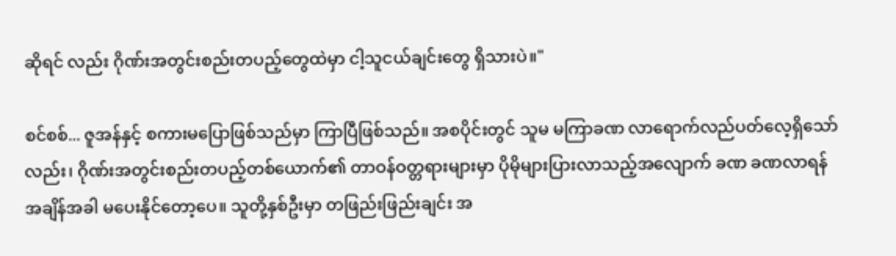ဆိုရင် လည်း ဂိုဏ်းအတွင်းစည်းတပည့်တွေထဲမှာ ငါ့သူငယ်ချင်းတွေ ရှိသားပဲ။"

စင်စစ်... ဇူအန်နှင့် စကားမပြောဖြစ်သည်မှာ ကြာပြီဖြစ်သည်။ အစပိုင်းတွင် သူမ မကြာခဏ လာရောက်လည်ပတ်လေ့ရှိသော်လည်း၊ ဂိုဏ်းအတွင်းစည်းတပည့်တစ်ယောက်၏ တာဝန်ဝတ္တရားများမှာ ပိုမိုများပြားလာသည့်အလျောက် ခဏ ခဏလာရန် အချိန်အခါ မပေးနိုင်တော့ပေ။ သူတို့နှစ်ဦးမှာ တဖြည်းဖြည်းချင်း အ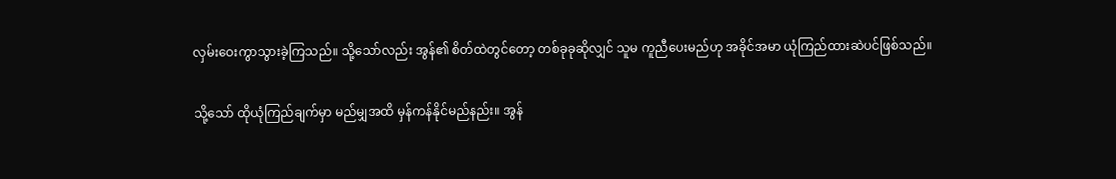လှမ်းဝေးကွာသွားခဲ့ကြသည်။ သို့သော်လည်း အွန်၏ စိတ်ထဲတွင်တော့ တစ်ခုခုဆိုလျှင် သူမ ကူညီပေးမည်ဟု အခိုင်အမာ ယုံကြည်ထားဆဲပင်ဖြစ်သည်။

သို့သော် ထိုယုံကြည်ချက်မှာ မည်မျှအထိ မှန်ကန်နိုင်မည်နည်း။ အွန်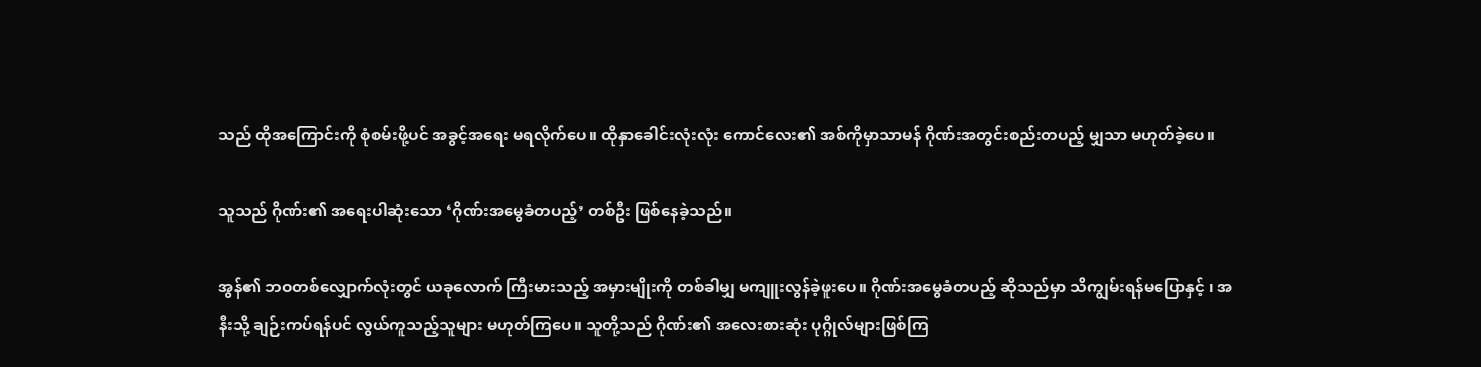သည် ထိုအကြောင်းကို စုံစမ်းဖို့ပင် အခွင့်အရေး မရလိုက်ပေ။ ထိုနှာခေါင်းလုံးလုံး ကောင်လေး၏ အစ်ကိုမှာသာမန် ဂိုဏ်းအတွင်းစည်းတပည့် မျှသာ မဟုတ်ခဲ့ပေ။

သူသည် ဂိုဏ်း၏ အရေးပါဆုံးသော ‘ဂိုဏ်းအမွေခံတပည့်’ တစ်ဦး ဖြစ်နေခဲ့သည်။

အွန်၏ ဘဝတစ်လျှောက်လုံးတွင် ယခုလောက် ကြီးမားသည့် အမှားမျိုးကို တစ်ခါမျှ မကျူးလွန်ခဲ့ဖူးပေ။ ဂိုဏ်းအမွေခံတပည့် ဆိုသည်မှာ သိကျွမ်းရန်မပြောနှင့် ၊ အနီးသို့ ချဉ်းကပ်ရန်ပင် လွယ်ကူသည့်သူများ မဟုတ်ကြပေ။ သူတို့သည် ဂိုဏ်း၏ အလေးစားဆုံး ပုဂ္ဂိုလ်များဖြစ်ကြ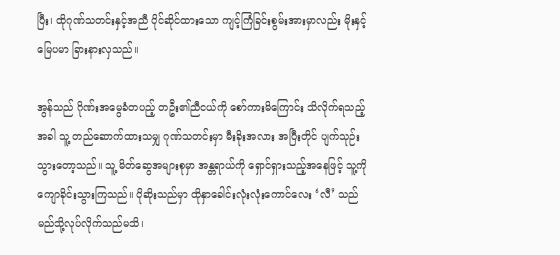ပြီး၊ ထိုဂုဏ်သတင်းနှင့်အညီ ပိုင်ဆိုင်ထားသော ကျင့်ကြံခြင်းစွမ်းအားမှာလည်း မိုးနှင့်မြေပမာ ခြားနားလှသည်။

အွန်သည် ဂိုဏ်းအမွေခံတပည့် တဦး၏ညီငယ်ကို စော်ကားမိကြောင်း သိလိုက်ရသည့်အခါ သူ့ တည်ဆောက်ထားသမျှ ဂုဏ်သတင်းမှာ မီးခိုးအလား အပြီးတိုင် ပျက်သုဉ်းသွားတော့သည်။ သူ့ မိတ်ဆွေအများစုမှာ အန္တရာယ်ကို ရှောင်ရှားသည့်အနေဖြင့် သူ့ကို ကျောခိုင်းသွားကြသည်။ ပိုဆိုးသည်မှာ ထိုနှာခေါင်းလုံးလုံးကောင်လေး ‘လီ’ သည် မည်သို့လုပ်လိုက်သည်မသိ၊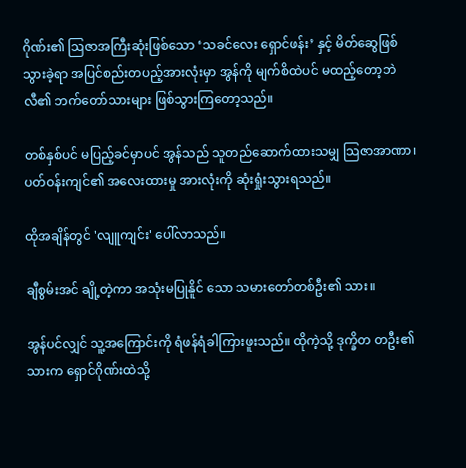ဂိုဏ်း၏ ဩဇာအကြီးဆုံးဖြစ်သော ‘သခင်လေး ရှောင်ဖန်း’ နှင့် မိတ်ဆွေဖြစ်သွားခဲ့ရာ အပြင်စည်းတပည့်အားလုံးမှာ အွန်ကို မျက်စိထဲပင် မထည့်တော့ဘဲ လီ၏ ဘက်တော်သားများ ဖြစ်သွားကြတော့သည်။

တစ်နှစ်ပင် မပြည့်ခင်မှာပင် အွန်သည် သူတည်ဆောက်ထားသမျှ သြဇာအာဏာ၊ ပတ်ဝန်းကျင်၏ အလေးထားမှု အားလုံးကို ဆုံးရှုံးသွားရသည်။

ထိုအချိန်တွင် 'လျူကျင်း' ပေါ်လာသည်။

ချီစွမ်းအင် ချို့တဲ့ကာ အသုံးမပြုနိူင် သော သမားတော်တစ်ဦး၏ သား။

အွန်ပင်လျှင် သူ့အကြောင်းကို ရံဖန်ရံခါကြားဖူးသည်။ ထိုကဲ့သို့ ဒုက္ခိတ တဦး၏သားက ရှောင်ဂိုဏ်းထဲသို့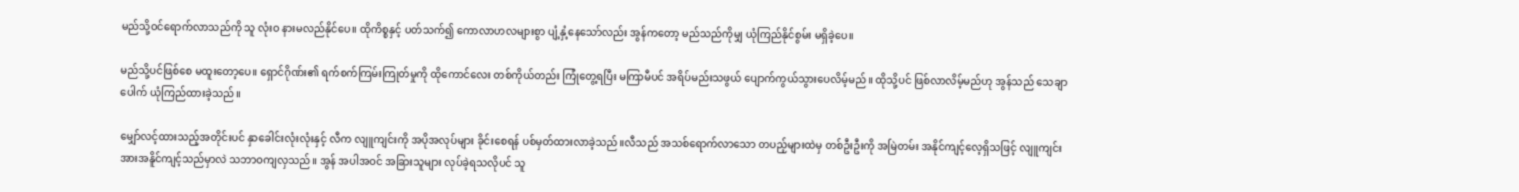မည်သို့ဝင်ရောက်လာသည်ကို သူ လုံးဝ နားမလည်နိုင်ပေ။ ထိုကိစ္စနှင့် ပတ်သက်၍ ကောလာဟလများစွာ ပျံ့နှံ့နေသော်လည်း အွန်ကတော့ မည်သည်ကိုမျှ ယုံကြည်နိုင်စွမ်း မရှိခဲ့ပေ။

မည်သို့ပင်ဖြစ်စေ မထူးတော့ပေ။ ရှောင်ဂိုဏ်း၏ ရက်စက်ကြမ်းကြုတ်မှုကို ထိုကောင်လေး တစ်ကိုယ်တည်း ကြုံတွေ့ရပြီး မကြာမီပင် အရိပ်မည်းသဖွယ် ပျောက်ကွယ်သွားပေလိမ့်မည်။ ထိုသို့ပင် ဖြစ်လာလိမ့်မည်ဟု အွန်သည် သေချာပေါက် ယုံကြည်ထားခဲ့သည်။

မျှော်လင့်ထားသည့်အတိုင်းပင် နှာခေါင်းလုံးလုံးနှင့် လီက လျူကျင်းကို အပိုအလုပ်များ ခိုင်းစေရန် ပစ်မှတ်ထားလာခဲ့သည်။လီသည် အသစ်ရောက်လာသော တပည့်များထဲမှ တစ်ဦးဦးကို အမြဲတမ်း အနိုင်ကျင့်လေ့ရှိသဖြင့် လျူကျင်း အားအနိူင်ကျင့်သည်မှာလဲ သဘာဝကျလှသည်။ အွန် အပါအဝင် အခြားသူများ လုပ်ခဲ့ရသလိုပင် သူ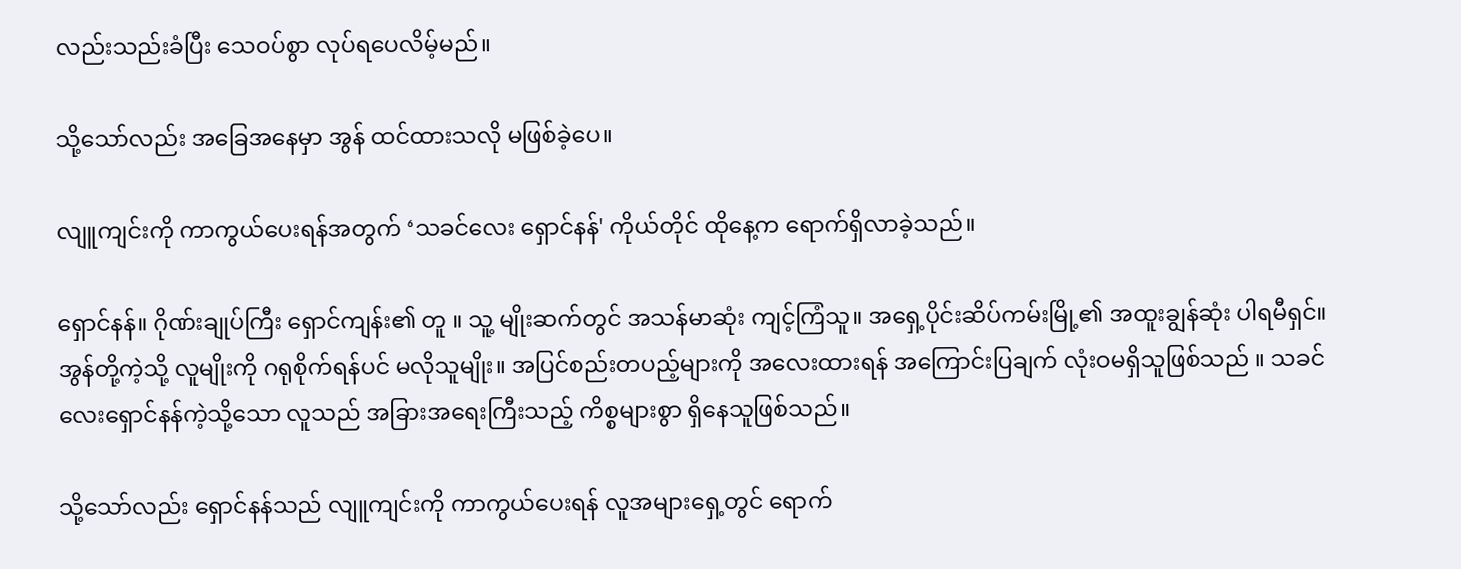လည်းသည်းခံပြီး သေဝပ်စွာ လုပ်ရပေလိမ့်မည်။

သို့သော်လည်း အခြေအနေမှာ အွန် ထင်ထားသလို မဖြစ်ခဲ့ပေ။

လျူကျင်းကို ကာကွယ်ပေးရန်အတွက် ‘သခင်လေး ရှောင်နန်' ကိုယ်တိုင် ထိုနေ့က ရောက်ရှိလာခဲ့သည်။

ရှောင်နန်။ ဂိုဏ်းချုပ်ကြီး ရှောင်ကျန်း၏ တူ ။ သူ့ မျိုးဆက်တွင် အသန်မာဆုံး ကျင့်ကြံသူ။ အရှေ့ပိုင်းဆိပ်ကမ်းမြို့၏ အထူးချွန်ဆုံး ပါရမီရှင်။ အွန်တို့ကဲ့သို့ လူမျိုးကို ဂရုစိုက်ရန်ပင် မလိုသူမျိုး။ အပြင်စည်းတပည့်များကို အလေးထားရန် အကြောင်းပြချက် လုံးဝမရှိသူဖြစ်သည် ။ သခင်လေးရှောင်နန်ကဲ့သို့သော လူသည် အခြားအရေးကြီးသည့် ကိစ္စများစွာ ရှိနေသူဖြစ်သည်။

သို့သော်လည်း ရှောင်နန်သည် လျူကျင်းကို ကာကွယ်ပေးရန် လူအများရှေ့တွင် ရောက်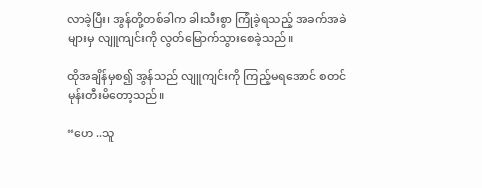လာခဲ့ပြီး၊ အွန်တို့တစ်ခါက ခါးသီးစွာ ကြုံခဲ့ရသည့် အခက်အခဲများမှ လျူကျင်းကို လွတ်မြောက်သွားစေခဲ့သည်။

ထိုအချိန်မှစ၍ အွန်သည် လျူကျင်းကို ကြည့်မရအောင် စတင်မုန်းတီးမိတော့သည်။

“ဟေ ..သူ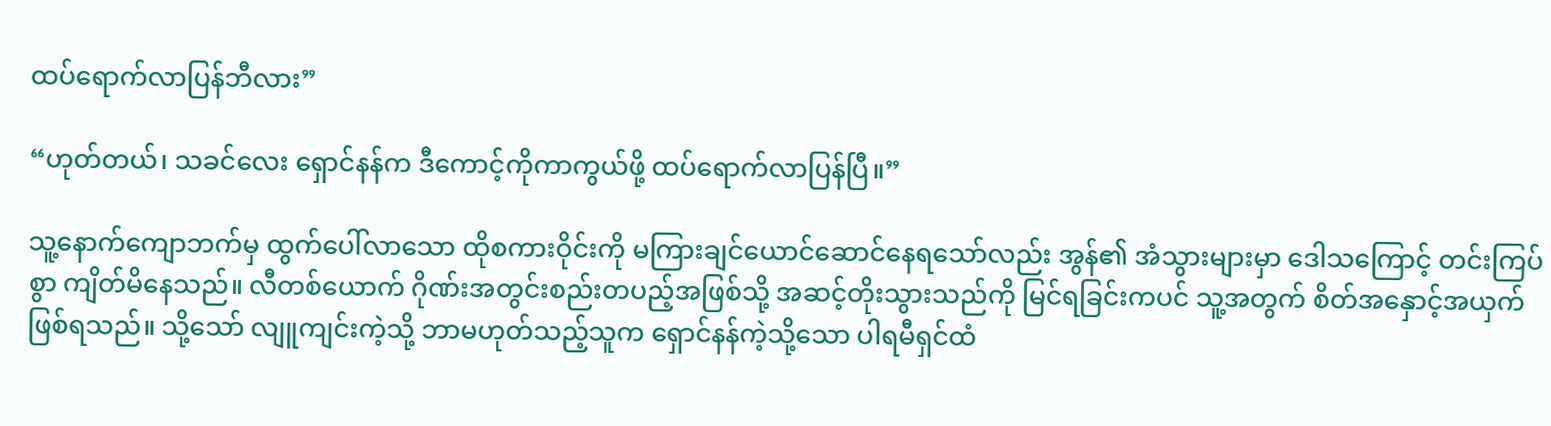ထပ်ရောက်လာပြန်ဘီလား”

“ဟုတ်တယ်၊ သခင်လေး ရှောင်နန်က ဒီကောင့်ကိုကာကွယ်ဖို့ ထပ်ရောက်လာပြန်ပြီ။”

သူ့နောက်ကျောဘက်မှ ထွက်ပေါ်လာသော ထိုစကားဝိုင်းကို မကြားချင်ယောင်ဆောင်နေရသော်လည်း အွန်၏ အံသွားများမှာ ဒေါသကြောင့် တင်းကြပ်စွာ ကျိတ်မိနေသည်။ လီတစ်ယောက် ဂိုဏ်းအတွင်းစည်းတပည့်အဖြစ်သို့ အဆင့်တိုးသွားသည်ကို မြင်ရခြင်းကပင် သူ့အတွက် စိတ်အနှောင့်အယှက်ဖြစ်ရသည်။ သို့သော် လျူကျင်းကဲ့သို့ ဘာမဟုတ်သည့်သူက ရှောင်နန်ကဲ့သို့သော ပါရမီရှင်ထံ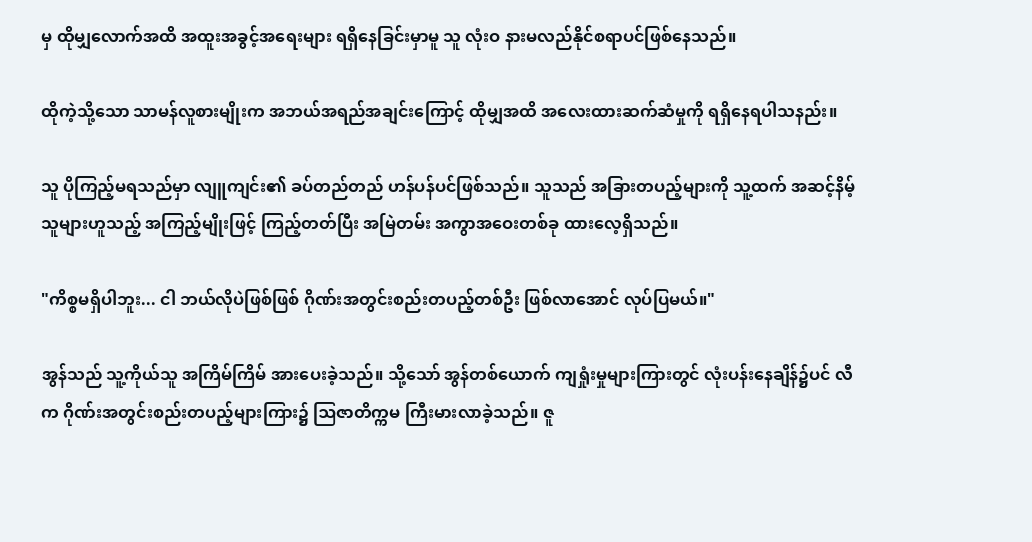မှ ထိုမျှလောက်အထိ အထူးအခွင့်အရေးများ ရရှိနေခြင်းမှာမူ သူ လုံးဝ နားမလည်နိုင်စရာပင်ဖြစ်နေသည်။

ထိုကဲ့သို့သော သာမန်လူစားမျိုးက အဘယ်အရည်အချင်းကြောင့် ထိုမျှအထိ အလေးထားဆက်ဆံမှုကို ရရှိနေရပါသနည်း။

သူ ပိုကြည့်မရသည်မှာ လျူကျင်း၏ ခပ်တည်တည် ဟန်ပန်ပင်ဖြစ်သည်။ သူသည် အခြားတပည့်များကို သူ့ထက် အဆင့်နိမ့်သူများဟူသည့် အကြည့်မျိုးဖြင့် ကြည့်တတ်ပြီး အမြဲတမ်း အကွာအဝေးတစ်ခု ထားလေ့ရှိသည်။

"ကိစ္စမရှိပါဘူး... ငါ ဘယ်လိုပဲဖြစ်ဖြစ် ဂိုဏ်းအတွင်းစည်းတပည့်တစ်ဦး ဖြစ်လာအောင် လုပ်ပြမယ်။"

အွန်သည် သူ့ကိုယ်သူ အကြိမ်ကြိမ် အားပေးခဲ့သည်။ သို့သော် အွန်တစ်ယောက် ကျရှုံးမှုများကြားတွင် လုံးပန်းနေချိန်၌ပင် လီက ဂိုဏ်းအတွင်းစည်းတပည့်များကြား၌ ဩဇာတိက္ကမ ကြီးမားလာခဲ့သည်။ ဇူ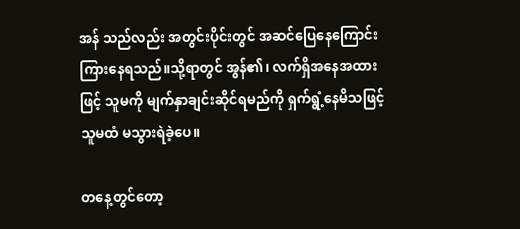အန် သည်လည်း အတွင်းပိုင်းတွင် အဆင်ပြေနေကြောင်း ကြားနေရသည်။သို့ရာတွင် အွန်၏၊ လက်ရှိအနေအထားဖြင့် သူမကို မျက်နှာချင်းဆိုင်ရမည်ကို ရှက်ရွံ့နေမိသဖြင့် သူမထံ မသွားရဲခဲ့ပေ။

တနေ့တွင်တော့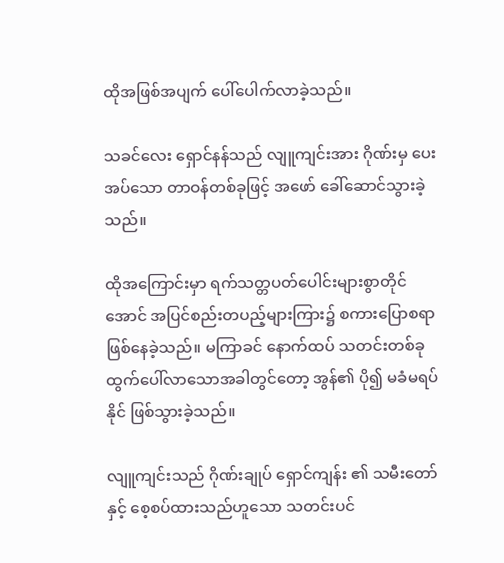ထိုအဖြစ်အပျက် ပေါ်ပေါက်လာခဲ့သည်။

သခင်လေး ရှောင်နန်သည် လျူကျင်းအား ဂိုဏ်းမှ ပေးအပ်သော တာဝန်တစ်ခုဖြင့် အဖော် ခေါ်ဆောင်သွားခဲ့သည်။

ထိုအကြောင်းမှာ ရက်သတ္တပတ်ပေါင်းများစွာတိုင်အောင် အပြင်စည်းတပည့်များကြား၌ စကားပြောစရာ ဖြစ်နေခဲ့သည်။ မကြာခင် နောက်ထပ် သတင်းတစ်ခု ထွက်ပေါ်လာသောအခါတွင်တော့ အွန်၏ ပို၍ မခံမရပ်နိုင် ဖြစ်သွားခဲ့သည်။

လျူကျင်းသည် ဂိုဏ်းချုပ် ရှောင်ကျန်း ၏ သမီးတော်နှင့် စေ့စပ်ထားသည်ဟူသော သတင်းပင်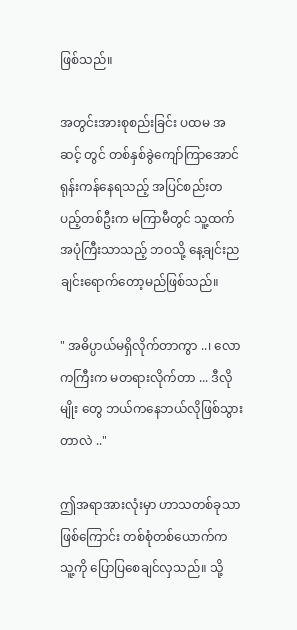ဖြစ်သည်။

အတွင်းအားစုစည်းခြင်း ပထမ အဆင့် တွင် တစ်နှစ်ခွဲကျော်ကြာအောင် ရုန်းကန်နေရသည့် အပြင်စည်းတပည့်တစ်ဦးက မကြာမီတွင် သူ့ထက် အပုံကြီးသာသည့် ဘဝသို့ နေ့ချင်းညချင်းရောက်တော့မည်ဖြစ်သည်။

" အဓိပ္ပာယ်မရှိလိုက်တာကွာ ..၊ လောကကြီးက မတရားလိုက်တာ ... ဒီလိုမျိုး တွေ ဘယ်ကနေဘယ်လိုဖြစ်သွားတာလဲ .."

ဤအရာအားလုံးမှာ ဟာသတစ်ခုသာ ဖြစ်ကြောင်း တစ်စုံတစ်ယောက်က သူ့ကို ပြောပြစေချင်လှသည်။ သို့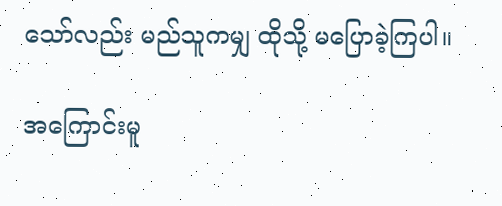သော်လည်း မည်သူကမျှ ထိုသို့ မပြောခဲ့ကြပါ။

အကြောင်းမူ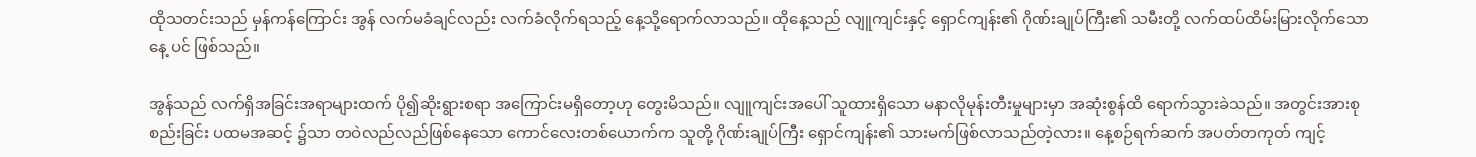ထိုသတင်းသည် မှန်ကန်ကြောင်း အွန် လက်မခံချင်လည်း လက်ခံလိုက်ရသည့် နေ့သို့ရောက်လာသည်။ ထိုနေ့သည် လျူကျင်းနှင့် ရှောင်ကျန်း၏ ဂိုဏ်းချုပ်ကြီး၏ သမီးတို့ လက်ထပ်ထိမ်းမြားလိုက်သောနေ့ ပင် ဖြစ်သည်။

အွန်သည် လက်ရှိအခြင်းအရာများထက် ပို၍ဆိုးရွားစရာ အကြောင်းမရှိတော့ဟု တွေးမိသည်။ လျူကျင်းအပေါ် သူထားရှိသော မနာလိုမုန်းတီးမှုများမှာ အဆုံးစွန်ထိ ရောက်သွားခဲသည်။ အတွင်းအားစုစည်းခြင်း ပထမအဆင့် ၌သာ တဝဲလည်လည်ဖြစ်နေသော ကောင်လေးတစ်ယောက်က သူတို့ ဂိုဏ်းချုပ်ကြီး ရှောင်ကျန်း၏ သားမက်ဖြစ်လာသည်တဲ့လား။ နေ့စဉ်ရက်ဆက် အပတ်တကုတ် ကျင့်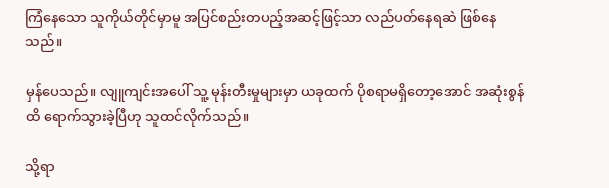ကြံနေသော သူကိုယ်တိုင်မှာမူ အပြင်စည်းတပည့်အဆင့်ဖြင့်သာ လည်ပတ်နေရဆဲ ဖြစ်နေသည်။

မှန်ပေသည်။ လျူကျင်းအပေါ် သူ့ မုန်းတီးမှုများမှာ ယခုထက် ပိုစရာမရှိတော့‌အောင် အဆုံးစွန် ထိ ရောက်သွားခဲ့ပြီဟု သူထင်လိုက်သည်။

သို့ရာ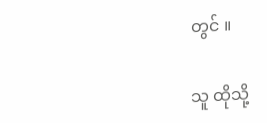တွင် ။

သူ ထိုသို့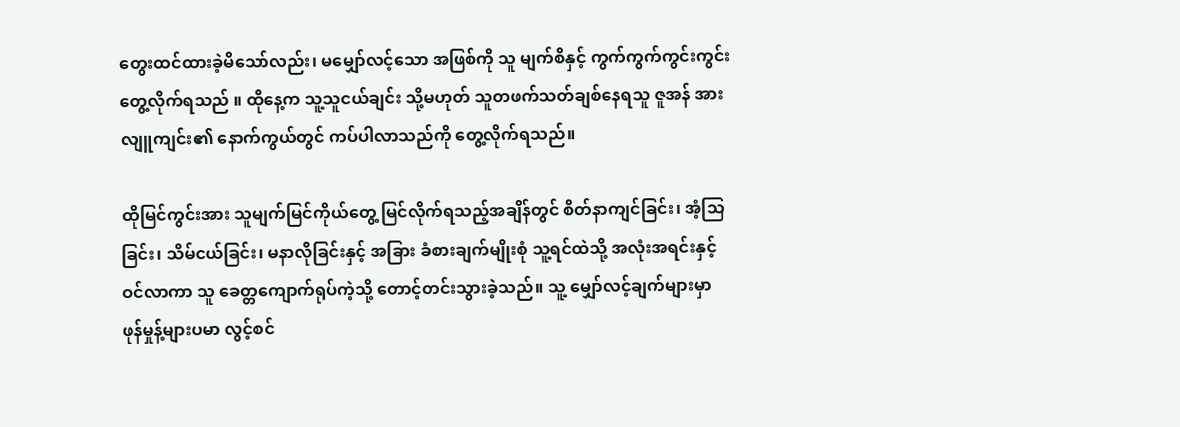တွေးထင်ထားခဲ့မိသော်လည်း၊ မမျှော်လင့်သော အဖြစ်ကို သူ မျက်စိနှင့် ကွက်ကွက်ကွင်းကွင်းတွေ့လိုက်ရသည် ။ ထိုနေ့က သူ့သူငယ်ချင်း သို့မဟုတ် သူတဖက်သတ်ချစ်နေရသူ ဇူအန် အား လျူကျင်း၏ နောက်ကွယ်တွင် ကပ်ပါလာသည်ကို တွေ့လိုက်ရသည်။

ထိုမြင်ကွင်းအား သူမျက်မြင်ကိုယ်တွေ့ မြင်လိုက်ရသည့်အချိန်တွင် စိတ်နာကျင်ခြင်း၊ အံ့သြခြင်း၊ သိမ်ငယ်ခြင်း၊ မနာလိုခြင်းနှင့် အခြား ခံစားချက်မျိုးစုံ သူ့ရင်ထဲသို့ အလုံးအရင်းနှင့် ဝင်လာကာ သူ ခေတ္တကျောက်ရုပ်ကဲ့သို့ တောင့်တင်းသွားခဲ့သည်။ သူ့ မျှော်လင့်ချက်များမှာ ဖုန်မှုန့်များပမာ လွင့်စင်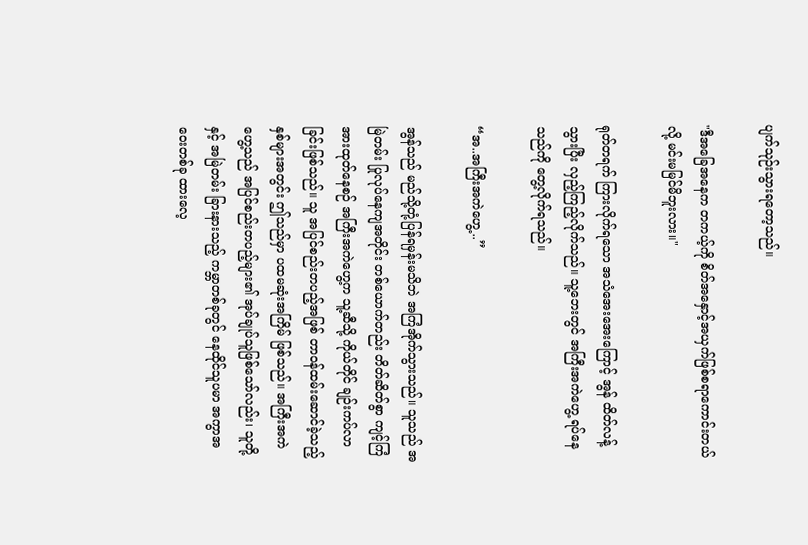ပျက်သုဉ်းသွားရတော့သည်။

"ဒီအခြေအနေက တကယ့်ကို စိတ်အနှောင့်အယှက်ဖြစ်စရာကောင်းတယ်လို့ မင်းမမြင်မိဘူးလား။"

ရုတ်တရက် ကြားလိုက်ရသော အသံအေးအေးကြောင့် အွန် ထိတ်လန့်သွားပြီး လှည့်ကြည့်လိုက်သည်။ သူ့ဘေးတွင် အကြီးအကဲဟွေ့ ရပ်နေသည်ကို တွေ့လိုက်ရသည်။

“အ..အကြီးအကဲဟွေ့ ..”

အွန်သည် မည်သို့တုံ့ပြန်ရမှန်းမသိဘဲ အကြံအိုက်သွားသည်။ သူသည် အမြဲတမ်း ပြုလုပ်နေကျအတိုင်း တစ်ယောက်တည်း တိတ်ဆိတ်စွာ ကျင့်ကြံအားထုတ်နေစဉ် အကြီးအကဲဟွေ့က သူ့ဆီသို့ ကိုယ်တိုင် ချဉ်းကပ်လာခြင်းဖြစ်သည်။ သူ အပြင်စည်းတပည့်အဖြစ် တာဝန်ထမ်းဆောင်ခဲ့သည့် နှစ်များအတွင်း ဤသည်မှာ ပထမဆုံးအကြိမ် ဖြစ်သည်။ အကြီးအကဲဟွေ့သည် အပြင်စည်းတပည့်များ၏ အုပ်ချုပ်သူဖြစ်သော်လည်း၊ သူတို့နှင့် အမြဲတမ်း ခြားနားသည့် ကမ္ဘာတစ်ခုတွင် နေထိုင်သူပမာ အကွာအဝေးတစ်ခု ထားလေ့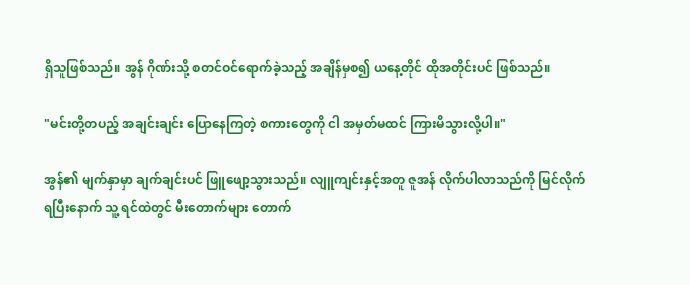ရှိသူဖြစ်သည်။ အွန် ဂိုဏ်းသို့ စတင်ဝင်ရောက်ခဲ့သည့် အချိန်မှစ၍ ယနေ့တိုင် ထိုအတိုင်းပင် ဖြစ်သည်။

"မင်းတို့တပည့် အချင်းချင်း ပြောနေကြတဲ့ စကားတွေကို ငါ အမှတ်မထင် ကြားမိသွားလို့ပါ။"

အွန်၏ မျက်နှာမှာ ချက်ချင်းပင် ဖြူဖျော့သွားသည်။ လျူကျင်းနှင့်အတူ ဇူအန် လိုက်ပါလာသည်ကို မြင်လိုက်ရပြီးနောက် သူ့ ရင်ထဲတွင် မီးတောက်များ တောက်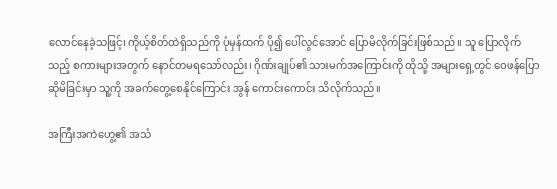လောင်နေခဲ့သဖြင့်၊ ကိုယ့်စိတ်ထဲရှိသည်ကို ပုံမှန်ထက် ပို၍ ပေါ်လွင်အောင် ပြောမိလိုက်ခြင်းဖြစ်သည်။ သူ ပြောလိုက်သည့် စကားများအတွက် နောင်တမရသော်လည်း၊ ဂိုဏ်းချုပ်၏ သားမက်အကြောင်းကို ထိုသို့ အများရှေ့တွင် ဝေဖန်ပြောဆိုမိခြင်းမှာ သူ့ကို အခက်တွေ့စေနိုင်ကြောင်း အွန် ကောင်းကောင်း သိလိုက်သည်။

အကြီးအကဲဟွေ့၏ အသံ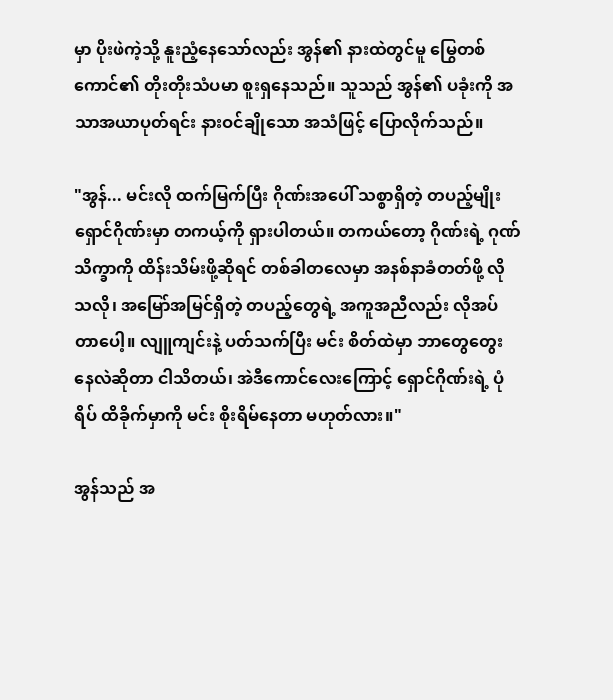မှာ ပိုးဖဲကဲ့သို့ နူးညံ့နေသော်လည်း အွန်၏ နားထဲတွင်မူ မြွေတစ်ကောင်၏ တိုးတိုးသံပမာ စူးရှနေသည်။ သူသည် အွန်၏ ပခုံးကို အသာအယာပုတ်ရင်း နားဝင်ချိုသော အသံဖြင့် ပြောလိုက်သည်။

"အွန်... မင်းလို ထက်မြက်ပြီး ဂိုဏ်းအပေါ် သစ္စာရှိတဲ့ တပည့်မျိုး ရှောင်ဂိုဏ်းမှာ တကယ့်ကို ရှားပါတယ်။ တကယ်တော့ ဂိုဏ်းရဲ့ ဂုဏ်သိက္ခာကို ထိန်းသိမ်းဖို့ဆိုရင် တစ်ခါတလေမှာ အနစ်နာခံတတ်ဖို့ လိုသလို၊ အမြော်အမြင်ရှိတဲ့ တပည့်တွေရဲ့ အကူအညီလည်း လိုအပ်တာပေါ့။ လျူကျင်းနဲ့ ပတ်သက်ပြီး မင်း စိတ်ထဲမှာ ဘာတွေတွေးနေလဲဆိုတာ ငါသိတယ်၊ အဲဒီကောင်လေးကြောင့် ရှောင်ဂိုဏ်းရဲ့ ပုံရိပ် ထိခိုက်မှာကို မင်း စိုးရိမ်နေတာ မဟုတ်လား။"

အွန်သည် အ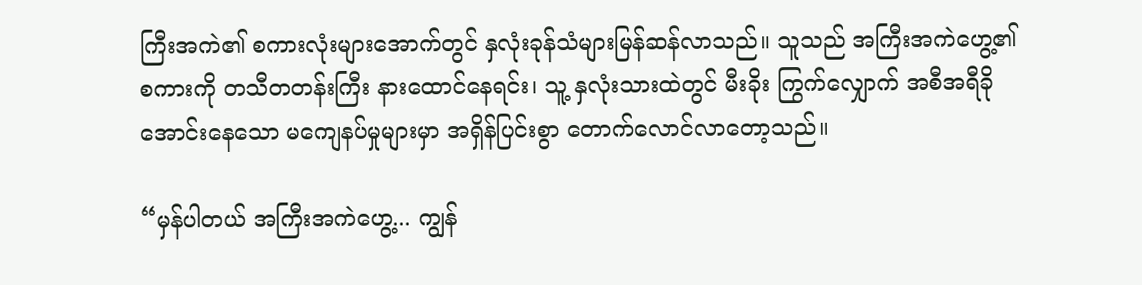ကြီးအကဲ၏ စကားလုံးများအောက်တွင် နှလုံးခုန်သံများမြန်ဆန်လာသည်။ သူသည် အကြီးအကဲဟွေ့၏ စကားကို တသီတတန်းကြီး နားထောင်နေရင်း၊ သူ့ နှလုံးသားထဲတွင် မီးခိုး ကြွက်လျှောက် အစီအရီခိုအောင်းနေသော မကျေနပ်မှုများမှာ အရှိန်ပြင်းစွာ တောက်လောင်လာတော့သည်။

“မှန်ပါတယ် အကြီးအကဲဟွေ့... ကျွန်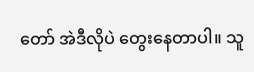တော် အဲဒီလိုပဲ တွေးနေတာပါ။ သူ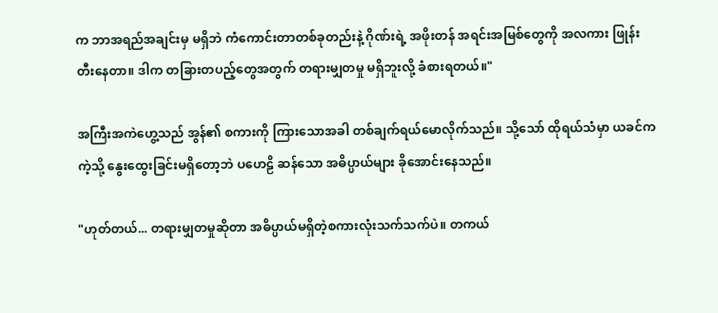က ဘာအရည်အချင်းမှ မရှိဘဲ ကံကောင်းတာတစ်ခုတည်းနဲ့ ဂိုဏ်းရဲ့ အဖိုးတန် အရင်းအမြစ်တွေကို အလကား ဖြုန်းတီးနေတာ။ ဒါက တခြားတပည့်တွေအတွက် တရားမျှတမှု မရှိဘူးလို့ ခံစားရတယ်။"

အကြီးအကဲဟွေ့သည် အွန်၏ စကားကို ကြားသောအခါ တစ်ချက်ရယ်မောလိုက်သည်။ သို့သော် ထိုရယ်သံမှာ ယခင်ကကဲ့သို့ နွေးထွေးခြင်းမရှိတော့ဘဲ ပဟေဠိ ဆန်သော အဓိပ္ပာယ်များ ခိုအောင်းနေသည်။

"ဟုတ်တယ်... တရားမျှတမှုဆိုတာ အဓိပ္ပာယ်မရှိတဲ့စကားလုံးသက်သက်ပဲ။ တကယ်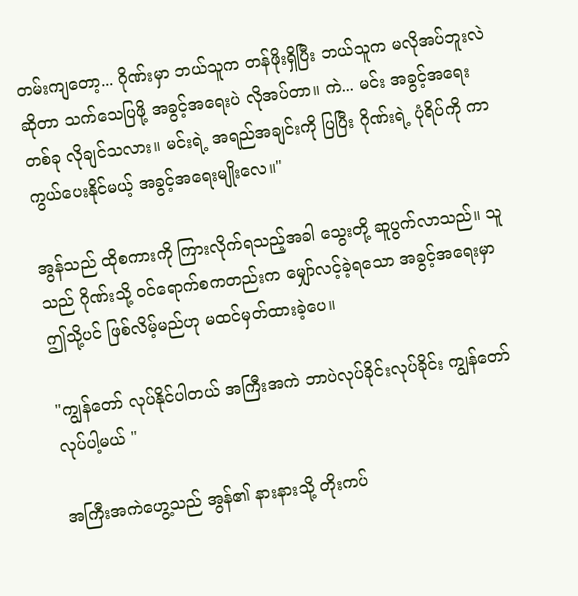တမ်းကျတော့... ဂိုဏ်းမှာ ဘယ်သူက တန်ဖိုးရှိပြီး ဘယ်သူက မလိုအပ်ဘူးလဲဆိုတာ သက်သေပြဖို့ အခွင့်အရေးပဲ လိုအပ်တာ။ ကဲ... မင်း အခွင့်အရေးတစ်ခု လိုချင်သလား။ မင်းရဲ့ အရည်အချင်းကို ပြပြီး ဂိုဏ်းရဲ့ ပုံရိပ်ကို ကာကွယ်ပေးနိုင်မယ့် အခွင့်အရေးမျိုးလေ။"

အွန်သည် ထိုစကားကို ကြားလိုက်ရသည့်အခါ သွေးတို့ ဆူပွက်လာသည်။ သူသည် ဂိုဏ်းသို့ ဝင်ရောက်စကတည်းက မျှော်လင့်ခဲ့ရသော အခွင့်အရေးမှာ ဤသို့ပင် ဖြစ်လိမ့်မည်ဟု မထင်မှတ်ထားခဲ့ပေ။

"ကျွန်တော် လုပ်နိုင်ပါတယ် အကြီးအကဲ ဘာပဲလုပ်ခိုင်းလုပ်ခိုင်း ကျွန်တော် လုပ်ပါ့မယ် "

အကြီးအကဲဟွေ့သည် အွန်၏ နားနားသို့ တိုးကပ်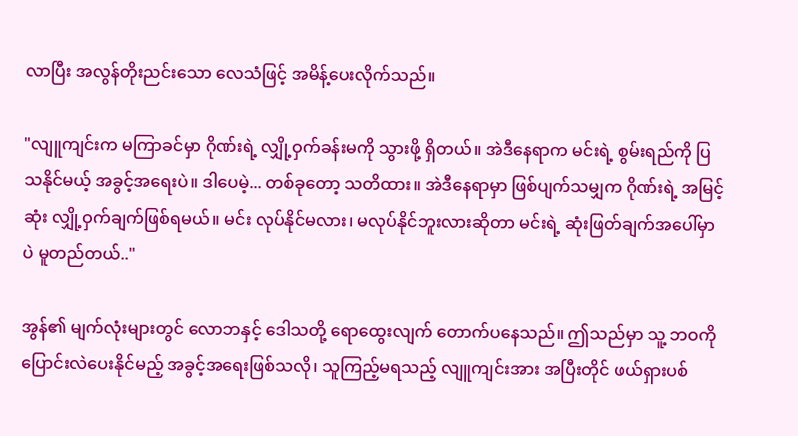လာပြီး အလွန်တိုးညင်းသော လေသံဖြင့် အမိန့်ပေးလိုက်သည်။

"လျူကျင်းက မကြာခင်မှာ ဂိုဏ်းရဲ့ လျှို့ဝှက်ခန်းမကို သွားဖို့ ရှိတယ်။ အဲဒီနေရာက မင်းရဲ့ စွမ်းရည်ကို ပြသနိုင်မယ့် အခွင့်အရေးပဲ။ ဒါပေမဲ့... တစ်ခုတော့ သတိထား။ အဲဒီနေရာမှာ ဖြစ်ပျက်သမျှက ဂိုဏ်းရဲ့ အမြင့်ဆုံး လျှို့ဝှက်ချက်ဖြစ်ရမယ်။ မင်း လုပ်နိုင်မလား၊ မလုပ်နိုင်ဘူးလားဆိုတာ မင်းရဲ့ ဆုံးဖြတ်ချက်အပေါ်မှာပဲ မူတည်တယ်.."

အွန်၏ မျက်လုံးများတွင် လောဘနှင့် ဒေါသတို့ ရောထွေးလျက် တောက်ပနေသည်။ ဤသည်မှာ သူ့ ဘဝကို ပြောင်းလဲပေးနိုင်မည့် အခွင့်အရေးဖြစ်သလို၊ သူကြည့်မရသည့် လျူကျင်းအား အပြီးတိုင် ဖယ်ရှားပစ်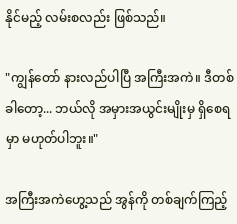နိုင်မည့် လမ်းစလည်း ဖြစ်သည်။

"ကျွန်တော် နားလည်ပါပြီ အကြီးအကဲ။ ဒီတစ်ခါတော့... ဘယ်လို အမှားအယွင်းမျိုးမှ ရှိစေရမှာ မဟုတ်ပါဘူး။"

အကြီးအကဲဟွေ့သည် အွန်ကို တစ်ချက်ကြည့်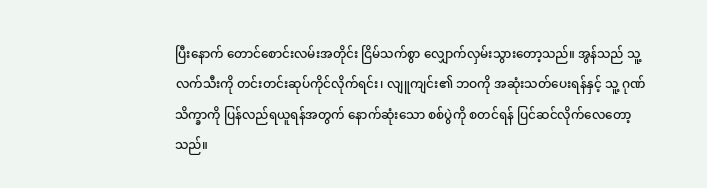ပြီးနောက် တောင်စောင်းလမ်းအတိုင်း ငြိမ်သက်စွာ လျှောက်လှမ်းသွားတော့သည်။ အွန်သည် သူ့ လက်သီးကို တင်းတင်းဆုပ်ကိုင်လိုက်ရင်း၊ လျူကျင်း၏ ဘဝကို အဆုံးသတ်ပေးရန်နှင့် သူ့ ဂုဏ်သိက္ခာကို ပြန်လည်ရယူရန်အတွက် နောက်ဆုံးသော စစ်ပွဲကို စတင်ရန် ပြင်ဆင်လိုက်လေတော့သည်။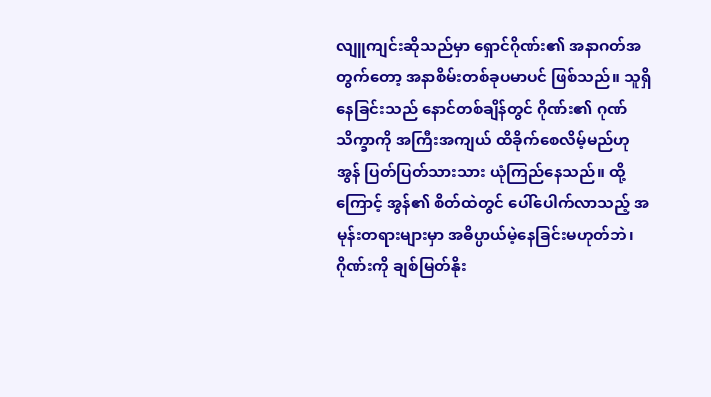လျူကျင်းဆိုသည်မှာ ရှောင်ဂိုဏ်း၏ အနာဂတ်အတွက်တော့ အနာစိမ်းတစ်ခုပမာပင် ဖြစ်သည်။ သူရှိနေခြင်းသည် နောင်တစ်ချိန်တွင် ဂိုဏ်း၏ ဂုဏ်သိက္ခာကို အကြီးအကျယ် ထိခိုက်စေလိမ့်မည်ဟု အွန် ပြတ်ပြတ်သားသား ယုံကြည်နေသည်။ ထို့ကြောင့် အွန်၏ စိတ်ထဲတွင် ပေါ်ပေါက်လာသည့် အမုန်းတရားများမှာ အဓိပ္ပာယ်မဲ့နေခြင်းမဟုတ်ဘဲ၊ ဂိုဏ်းကို ချစ်မြတ်နိုး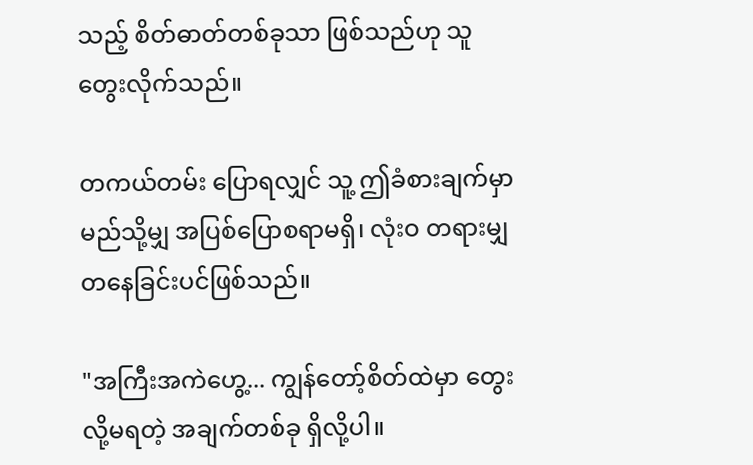သည့် စိတ်ဓာတ်တစ်ခုသာ ဖြစ်သည်ဟု သူ တွေးလိုက်သည်။

တကယ်တမ်း ပြောရလျှင် သူ့ ဤခံစားချက်မှာ မည်သို့မျှ အပြစ်ပြောစရာမရှိ၊ လုံးဝ တရားမျှတနေခြင်းပင်ဖြစ်သည်။

"အကြီးအကဲဟွေ့... ကျွန်တော့်စိတ်ထဲမှာ တွေးလို့မရတဲ့ အချက်တစ်ခု ရှိလို့ပါ။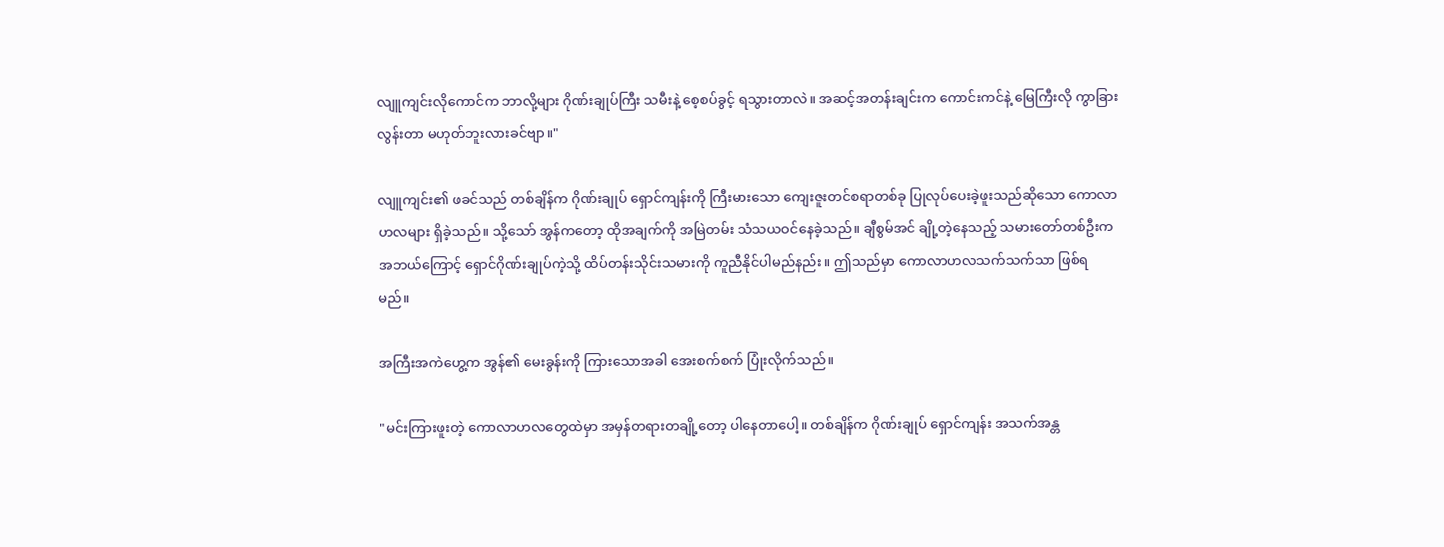လျူကျင်းလိုကောင်က ဘာလို့များ ဂိုဏ်းချုပ်ကြီး သမီးနဲ့ စေ့စပ်ခွင့် ရသွားတာလဲ။ အဆင့်အတန်းချင်းက ကောင်းကင်နဲ့ မြေကြီးလို ကွာခြားလွန်းတာ မဟုတ်ဘူးလားခင်ဗျာ။"

လျူကျင်း၏ ဖခင်သည် တစ်ချိန်က ဂိုဏ်းချုပ် ရှောင်ကျန်းကို ကြီးမားသော ကျေးဇူးတင်စရာတစ်ခု ပြုလုပ်ပေးခဲ့ဖူးသည်ဆိုသော ကောလာဟလများ ရှိခဲ့သည်။ သို့သော် အွန်ကတော့ ထိုအချက်ကို အမြဲတမ်း သံသယဝင်နေခဲ့သည်။ ချီစွမ်အင် ချို့တဲ့နေသည့် သမားတော်တစ်ဦးက အဘယ်ကြောင့် ရှောင်ဂိုဏ်းချုပ်ကဲ့သို့ ထိပ်တန်းသိုင်းသမားကို ကူညီနိုင်ပါမည်နည်း။ ဤသည်မှာ ကောလာဟလသက်သက်သာ ဖြစ်ရမည်။

အကြီးအကဲဟွေ့က အွန်၏ မေးခွန်းကို ကြားသောအခါ အေးစက်စက် ပြုံးလိုက်သည်။

"မင်းကြားဖူးတဲ့ ကောလာဟလတွေထဲမှာ အမှန်တရားတချို့တော့ ပါနေတာပေါ့။ တစ်ချိန်က ဂိုဏ်းချုပ် ရှောင်ကျန်း အသက်အန္တ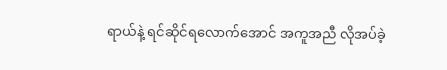ရာယ်နဲ့ ရင်ဆိုင်ရလောက်အောင် အကူအညီ လိုအပ်ခဲ့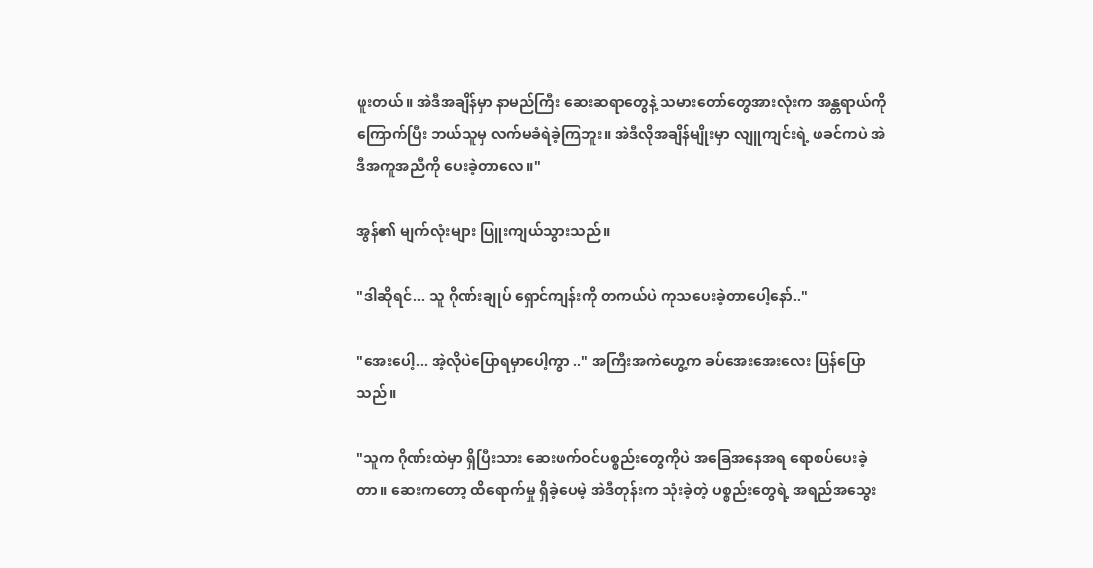ဖူးတယ်။ အဲဒီအချိန်မှာ နာမည်ကြီး ဆေးဆရာတွေနဲ့ သမားတော်တွေအားလုံးက အန္တရာယ်ကို ကြောက်ပြီး ဘယ်သူမှ လက်မခံရဲခဲ့ကြဘူး။ အဲဒီလိုအချိန်မျိုးမှာ လျူကျင်းရဲ့ ဖခင်ကပဲ အဲဒီအကူအညီကို ပေးခဲ့တာလေ။"

အွန်၏ မျက်လုံးများ ပြူးကျယ်သွားသည်။

"ဒါဆိုရင်... သူ ဂိုဏ်းချုပ် ရှောင်ကျန်းကို တကယ်ပဲ ကုသပေးခဲ့တာပေါ့နော်.."

"အေးပေါ့... အဲ့လိုပဲပြောရမှာပေါ့ကွာ .." အကြီးအကဲဟွေ့က ခပ်အေးအေးလေး ပြန်ပြောသည်။

"သူက ဂိုဏ်းထဲမှာ ရှိပြီးသား ဆေးဖက်ဝင်ပစ္စည်းတွေကိုပဲ အခြေအနေအရ ရောစပ်ပေးခဲ့တာ။ ဆေးကတော့ ထိရောက်မှု ရှိခဲ့ပေမဲ့ အဲဒီတုန်းက သုံးခဲ့တဲ့ ပစ္စည်းတွေရဲ့ အရည်အသွေး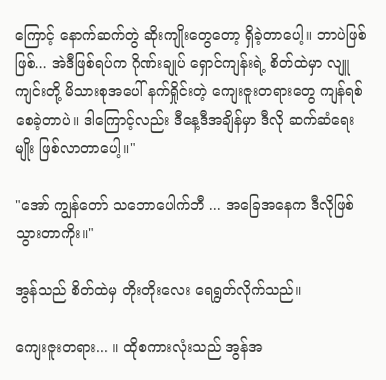ကြောင့် နောက်ဆက်တွဲ ဆိုးကျိုးတွေတော့ ရှိခဲ့တာပေါ့။ ဘာပဲဖြစ်ဖြစ်... အဲဒီဖြစ်ရပ်က ဂိုဏ်းချုပ် ရှောင်ကျန်းရဲ့ စိတ်ထဲမှာ လျူကျင်းတို့ မိသားစုအပေါ် နက်ရှိုင်းတဲ့ ကျေးဇူးတရားတွေ ကျန်ရစ်စေခဲ့တာပဲ။ ဒါကြောင့်လည်း ဒီနေ့ဒီအချိန်မှာ ဒီလို ဆက်ဆံရေးမျိုး ဖြစ်လာတာပေါ့။"

"အော် ကျွန်တော် သဘောပေါက်ဘီ ... အခြေအနေက ဒီလိုဖြစ်သွားတာကိုး။"

အွန်သည် စိတ်ထဲမှ တိုးတိုးလေး ရေရွတ်လိုက်သည်။

ကျေးဇူးတရား... ။ ထိုစကားလုံးသည် အွန်အ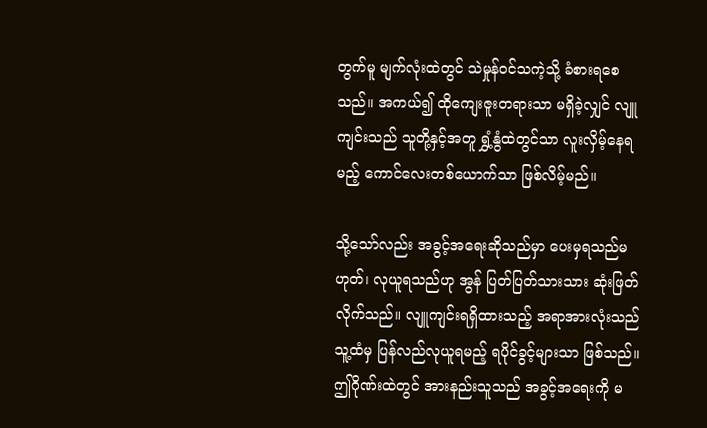တွက်မူ မျက်လုံးထဲတွင် သဲမှုန်ဝင်သကဲ့သို့ ခံစားရစေသည်။ အကယ်၍ ထိုကျေးဇူးတရားသာ မရှိခဲ့လျှင် လျူကျင်းသည် သူတို့နှင့်အတူ ရွှံ့နွံထဲတွင်သာ လူးလှိမ့်နေရမည့် ကောင်လေးတစ်ယောက်သာ ဖြစ်လိမ့်မည်။

သို့သော်လည်း အခွင့်အရေးဆိုသည်မှာ ပေးမှရသည်မဟုတ်၊ လုယူရသည်ဟု အွန် ပြတ်ပြတ်သားသား ဆုံးဖြတ်လိုက်သည်။ လျူကျင်းရရှိထားသည့် အရာအားလုံးသည် သူ့ထံမှ ပြန်လည်လုယူရမည့် ရပိုင်ခွင့်များသာ ဖြစ်သည်။ ဤဂိုဏ်းထဲတွင် အားနည်းသူသည် အခွင့်အရေးကို မ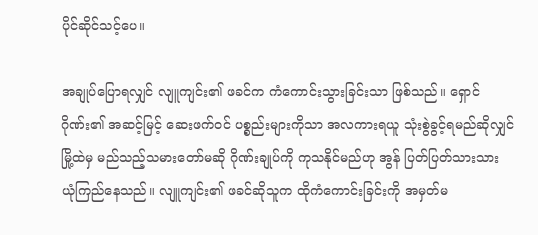ပိုင်ဆိုင်သင့်ပေ။

အချုပ်ပြောရလျှင် လျူကျင်း၏ ဖခင်က ကံကောင်းသွားခြင်းသာ ဖြစ်သည်။ ရှောင်ဂိုဏ်း၏ အဆင့်မြင့် ဆေးဖက်ဝင် ပစ္စည်းများကိုသာ အလကားရယူ သုံးစွဲခွင့်ရမည်ဆိုလျှင် မြို့ထဲမှ မည်သည့်သမားတော်မဆို ဂိုဏ်းချုပ်ကို ကုသနိုင်မည်ဟု အွန် ပြတ်ပြတ်သားသား ယုံကြည်နေသည်။ လျူကျင်း၏ ဖခင်ဆိုသူက ထိုကံကောင်းခြင်းကို အမှတ်မ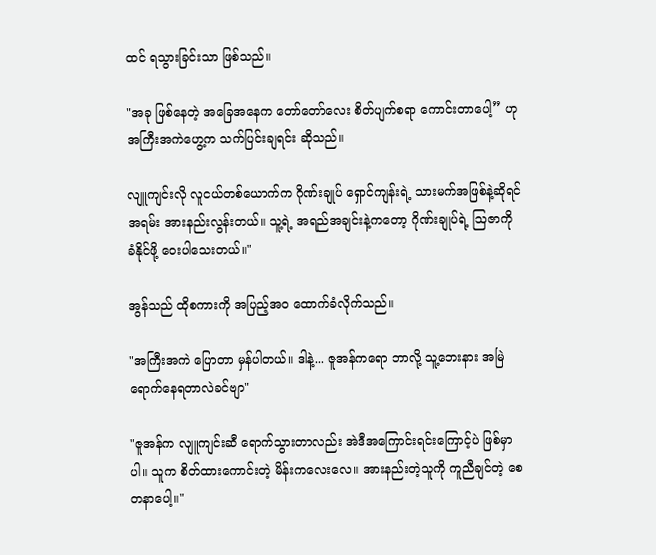ထင် ရသွားခြင်းသာ ဖြစ်သည်။

"အခု ဖြစ်နေတဲ့ အခြေအနေက တော်တော်လေး စိတ်ပျက်စရာ ကောင်းတာပေါ့” ဟု အကြီးအကဲဟွေ့က သက်ပြင်းချရင်း ဆိုသည်။

လျူကျင်းလို လူငယ်တစ်ယောက်က ဂိုဏ်းချုပ် ရှောင်ကျန်းရဲ့ သားမက်အဖြစ်နဲ့ဆိုရင် အရမ်း အားနည်းလွန်းတယ်။ သူ့ရဲ့ အရည်အချင်းနဲ့ကတော့ ဂိုဏ်းချုပ်ရဲ့ ဩဇာကို ခံနိုင်ဖို့ ဝေးပါသေးတယ်။"

အွန်သည် ထိုစကားကို အပြည့်အဝ ထောက်ခံလိုက်သည်။

"အကြီးအကဲ ပြောတာ မှန်ပါတယ်။ ဒါနဲ့... ဇူအန်ကရော ဘာလို့ သူ့ဘေးနား အမြဲရောက်နေရတာလဲခင်ဗျာ"

"ဇူအန်က လျူကျင်းဆီ ရောက်သွားတာလည်း အဲဒီအကြောင်းရင်းကြောင့်ပဲ ဖြစ်မှာပါ။ သူက စိတ်ထားကောင်းတဲ့ မိန်းကလေးလေ။ အားနည်းတဲ့သူကို ကူညီချင်တဲ့ စေတနာပေါ့။"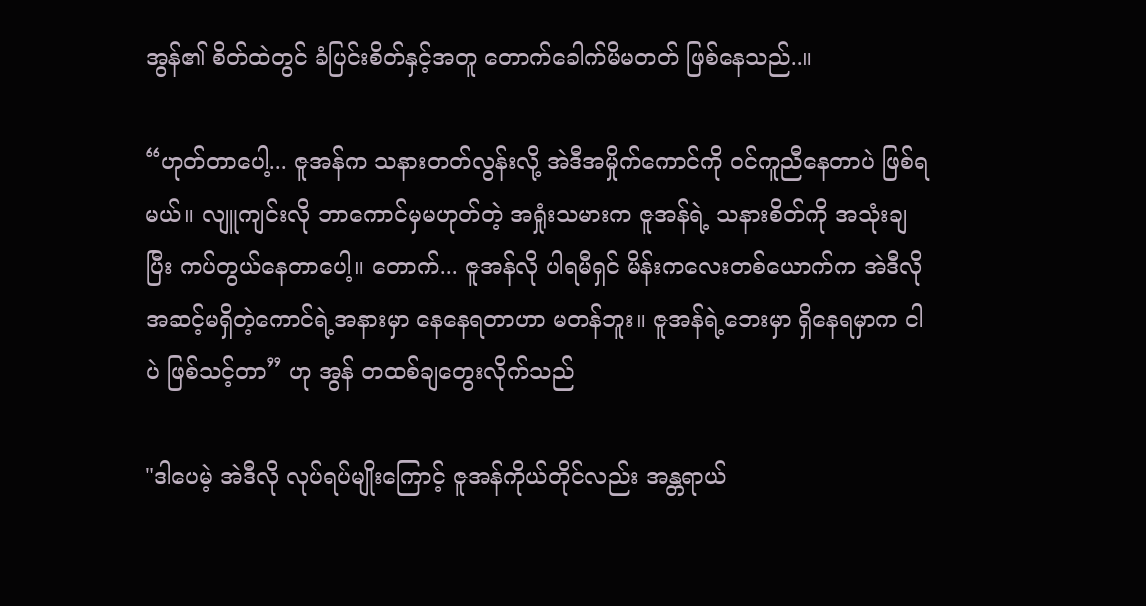အွန်၏ စိတ်ထဲတွင် ခံပြင်းစိတ်နှင့်အတူ တောက်ခေါက်မိမတတ် ဖြစ်နေသည်..။

“ဟုတ်တာပေါ့... ဇူအန်က သနားတတ်လွန်းလို့ အဲဒီအမှိုက်ကောင်ကို ဝင်ကူညီနေတာပဲ ဖြစ်ရမယ်။ လျူကျင်းလို ဘာကောင်မှမဟုတ်တဲ့ အရှုံးသမားက ဇူအန်ရဲ့ သနားစိတ်ကို အသုံးချပြီး ကပ်တွယ်နေတာပေါ့။ တောက်... ဇူအန်လို ပါရမီရှင် မိန်းကလေးတစ်ယောက်က အဲဒီလို အဆင့်မရှိတဲ့ကောင်ရဲ့အနားမှာ နေနေရတာဟာ မတန်ဘူး။ ဇူအန်ရဲ့ဘေးမှာ ရှိနေရမှာက ငါပဲ ဖြစ်သင့်တာ” ဟု အွန် တထစ်ချတွေးလိုက်သည်

"ဒါပေမဲ့ အဲဒီလို လုပ်ရပ်မျိုးကြောင့် ဇူအန်ကိုယ်တိုင်လည်း အန္တရာယ်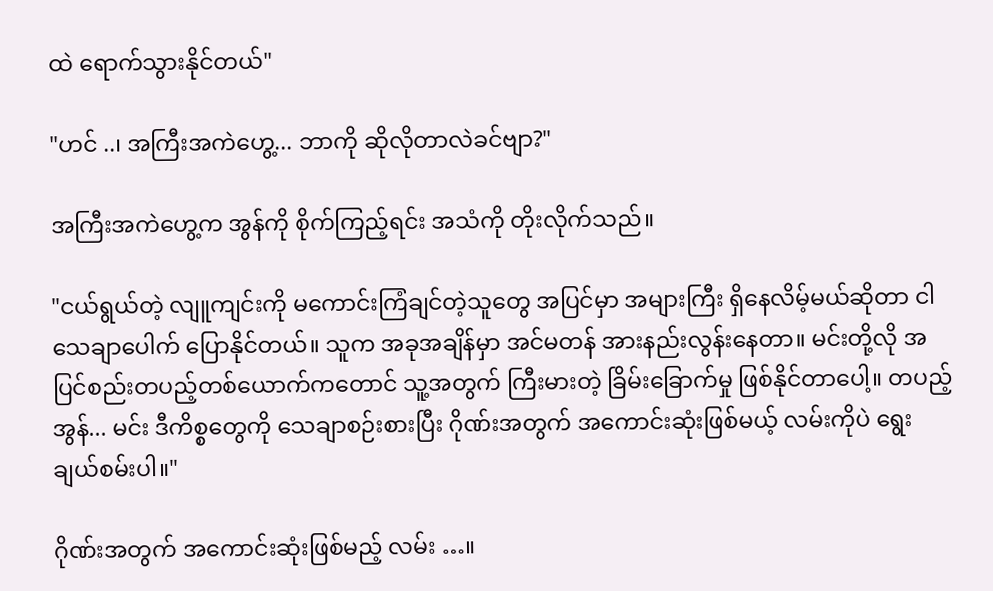ထဲ ရောက်သွားနိုင်တယ်"

"ဟင် ..၊ အကြီးအကဲဟွေ့... ဘာကို ဆိုလိုတာလဲခင်ဗျာ?"

အကြီးအကဲဟွေ့က အွန်ကို စိုက်ကြည့်ရင်း အသံကို တိုးလိုက်သည်။

"ငယ်ရွယ်တဲ့ လျူကျင်းကို မကောင်းကြံချင်တဲ့သူတွေ အပြင်မှာ အများကြီး ရှိနေလိမ့်မယ်ဆိုတာ ငါ သေချာပေါက် ပြောနိုင်တယ်။ သူက အခုအချိန်မှာ အင်မတန် အားနည်းလွန်းနေတာ။ မင်းတို့လို အပြင်စည်းတပည့်တစ်ယောက်ကတောင် သူ့အတွက် ကြီးမားတဲ့ ခြိမ်းခြောက်မှု ဖြစ်နိုင်တာပေါ့။ တပည့်အွန်... မင်း ဒီကိစ္စတွေကို သေချာစဉ်းစားပြီး ဂိုဏ်းအတွက် အကောင်းဆုံးဖြစ်မယ့် လမ်းကိုပဲ ရွေးချယ်စမ်းပါ။"

ဂိုဏ်းအတွက် အကောင်းဆုံးဖြစ်မည့် လမ်း …။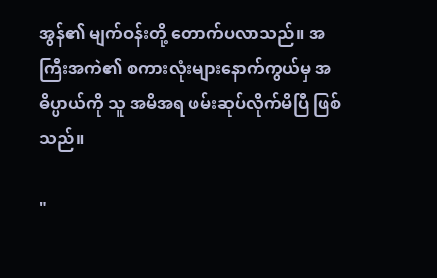အွန်၏ မျက်ဝန်းတို့ တောက်ပလာသည်။ အကြီးအကဲ၏ စကားလုံးများနောက်ကွယ်မှ အဓိပ္ပာယ်ကို သူ အမိအရ ဖမ်းဆုပ်လိုက်မိပြီ ဖြစ်သည်။

"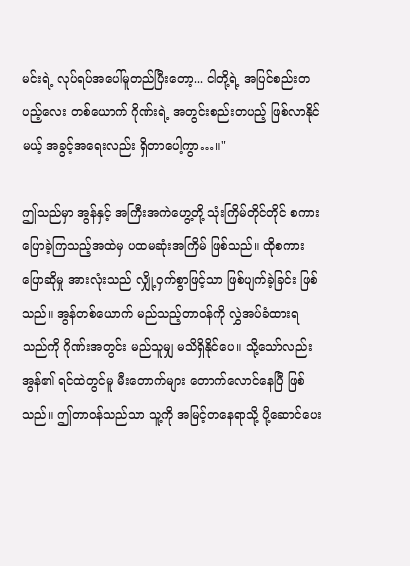မင်းရဲ့ လုပ်ရပ်အပေါ်မူတည်ပြီးတော့... ငါတို့ရဲ့ အပြင်စည်းတပည့်လေး တစ်ယောက် ဂိုဏ်းရဲ့ အတွင်းစည်းတပည့် ဖြစ်လာနိုင်မယ့် အခွင့်အရေးလည်း ရှိတာပေါ့ကွာ…။"

ဤသည်မှာ အွန်နှင့် အကြီးအကဲဟွေ့တို့ သုံးကြိမ်တိုင်တိုင် စကားပြောခဲ့ကြသည့်အထဲမှ ပထမဆုံးအကြိမ် ဖြစ်သည်။ ထိုစကားပြောဆိုမှု အားလုံးသည် လျှို့ဝှက်စွာဖြင့်သာ ဖြစ်ပျက်ခဲ့ခြင်း ဖြစ်သည်။ အွန်တစ်ယောက် မည်သည့်တာဝန်ကို လွှဲအပ်ခံထားရသည်ကို ဂိုဏ်းအတွင်း မည်သူမျှ မသိရှိနိုင်ပေ။ သို့သော်လည်း အွန်၏ ရင်ထဲတွင်မူ မီးတောက်များ တောက်လောင်နေပြီ ဖြစ်သည်။ ဤတာဝန်သည်သာ သူ့ကို အမြင့်တနေရာသို့ ပို့ဆောင်ပေး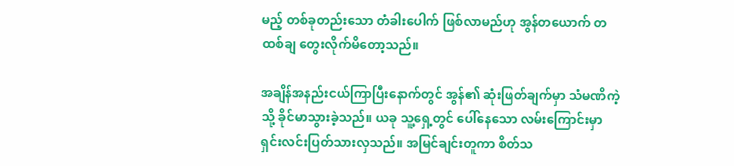မည့် တစ်ခုတည်းသော တံခါးပေါက် ဖြစ်လာမည်ဟု အွန်တယောက် တထစ်ချ တွေးလိုက်မိတော့သည်။

အချိန်အနည်းငယ်ကြာပြီးနောက်တွင် အွန်၏ ဆုံးဖြတ်ချက်မှာ သံမဏိကဲ့သို့ ခိုင်မာသွားခဲ့သည်။ ယခု သူ့ရှေ့တွင် ပေါ်နေသော လမ်းကြောင်းမှာ ရှင်းလင်းပြတ်သားလှသည်။ အမြင်ချင်းတူကာ စိတ်သ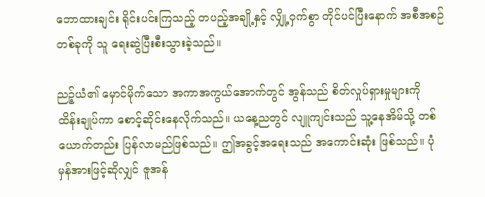ဘောထားချင်း ရိုင်းပင်းကြသည့် တပည့်အချို့နှင့် လျှို့ဝှက်စွာ တိုင်ပင်ပြီးနောက် အစီအစဉ်တစ်ခုကို သူ ရေးဆွဲပြီးစီးသွားခဲ့သည်။

ညဉ့်ယံ၏ မှောင်မိုက်သော အကာအကွယ်အောက်တွင် အွန်သည် စိတ်လှုပ်ရှားမှုများကို ထိန်းချုပ်ကာ စောင့်ဆိုင်းနေလိုက်သည်။ ယနေ့ညတွင် လျူကျင်းသည် သူ့နေအိမ်သို့ တစ်ယောက်တည်း ပြန်လာမည်ဖြစ်သည်။ ဤအခွင့်အရေးသည် အကောင်းဆုံး ဖြစ်သည်။ ပုံမှန်အားဖြင့်ဆိုလျှင် ဇူအန်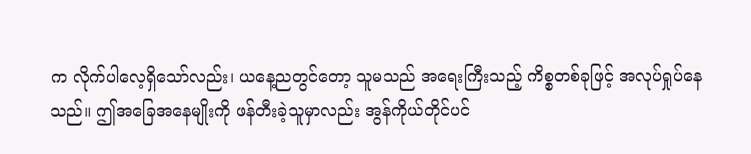က လိုက်ပါလေ့ရှိသော်လည်း၊ ယနေ့ညတွင်တော့ သူမသည် အရေးကြီးသည့် ကိစ္စတစ်ခုဖြင့် အလုပ်ရှုပ်နေသည်။ ဤအခြေအနေမျိုးကို ဖန်တီးခဲ့သူမှာလည်း အွန်ကိုယ်တိုင်ပင်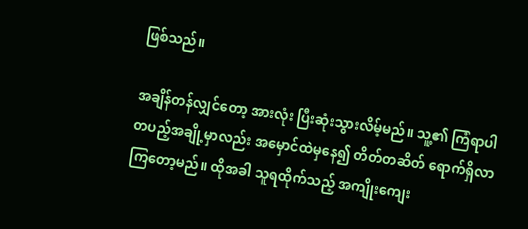ဖြစ်သည်။

အချိန်တန်လျှင်တော့ အားလုံး ပြီးဆုံးသွားလိမ့်မည်။ သူ့၏ ကြံရာပါ တပည့်အချို့မှာလည်း အမှောင်ထဲမှနေ၍ တိတ်တဆိတ် ရောက်ရှိလာကြတော့မည်။ ထိုအခါ သူရထိုက်သည့် အကျိုးကျေး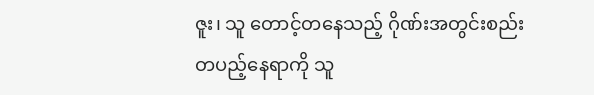ဇူး၊ သူ တောင့်တနေသည့် ဂိုဏ်းအတွင်းစည်းတပည့်နေရာကို သူ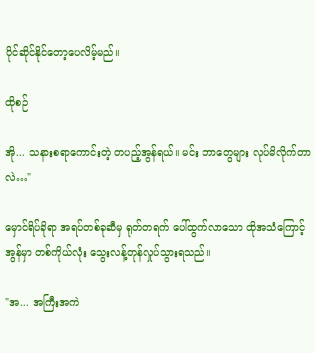ပိုင်ဆိုင်နိုင်တော့ပေလိမ့်မည်။

ထိုစဉ်

အို... သနားစရာကောင်းတဲ့ တပည့်အွန်ရယ်။ မင်း ဘာတွေများ လုပ်မိလိုက်တာလဲ…"

မှောင်ရိပ်ခိုရာ အရပ်တစ်ခုဆီမှ ရုတ်တရက် ပေါ်ထွက်လာသော ထိုအသံကြောင့် အွန်မှာ တစ်ကိုယ်လုံး သွေးလန့်တုန်လှုပ်သွားရသည်။

"အ... အကြီးအကဲ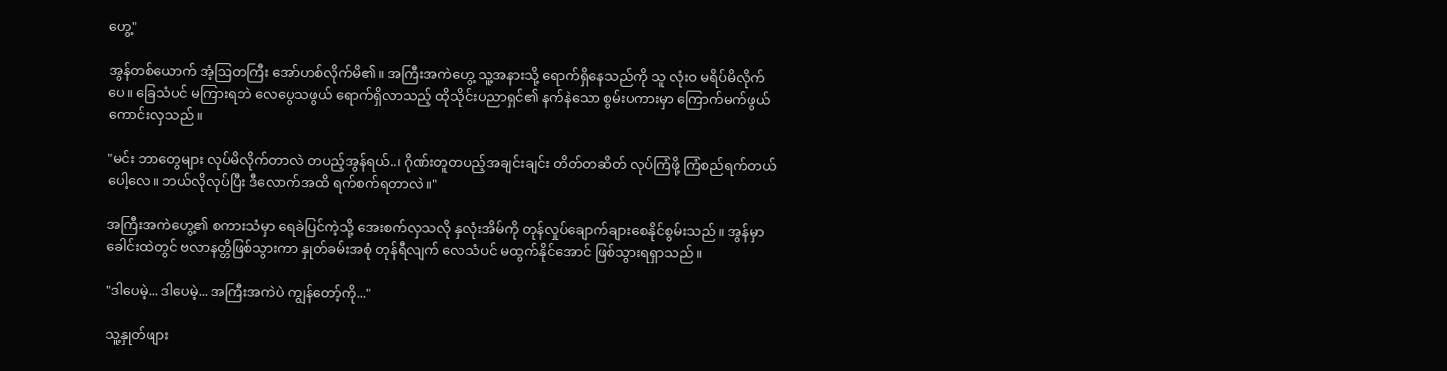ဟွေ့"

အွန်တစ်ယောက် အံ့ဩတကြီး အော်ဟစ်လိုက်မိ၏။ အကြီးအကဲဟွေ့ သူ့အနားသို့ ရောက်ရှိနေသည်ကို သူ လုံးဝ မရိပ်မိလိုက်ပေ။ ခြေသံပင် မကြားရဘဲ လေပွေသဖွယ် ရောက်ရှိလာသည့် ထိုသိုင်းပညာရှင်၏ နက်နဲသော စွမ်းပကားမှာ ကြောက်မက်ဖွယ်ကောင်းလှသည်။

"မင်း ဘာတွေများ လုပ်မိလိုက်တာလဲ တပည့်အွန်ရယ်..၊ ဂိုဏ်းတူတပည့်အချင်းချင်း တိတ်တဆိတ် လုပ်ကြံဖို့ ကြံစည်ရက်တယ်ပေါ့လေ။ ဘယ်လိုလုပ်ပြီး ဒီလောက်အထိ ရက်စက်ရတာလဲ။"

အကြီးအကဲဟွေ့၏ စကားသံမှာ ရေခဲပြင်ကဲ့သို့ အေးစက်လှသလို နှလုံးအိမ်ကို တုန်လှုပ်ချောက်ချားစေနိုင်စွမ်းသည်။ အွန်မှာ ခေါင်းထဲတွင် ဗလာနတ္တိဖြစ်သွားကာ နှုတ်ခမ်းအစုံ တုန်ရီလျက် လေသံပင် မထွက်နိုင်အောင် ဖြစ်သွားရရှာသည်။

"ဒါပေမဲ့... ဒါပေမဲ့... အကြီးအကဲပဲ ကျွန်တော့်ကို..."

သူ့နှုတ်ဖျား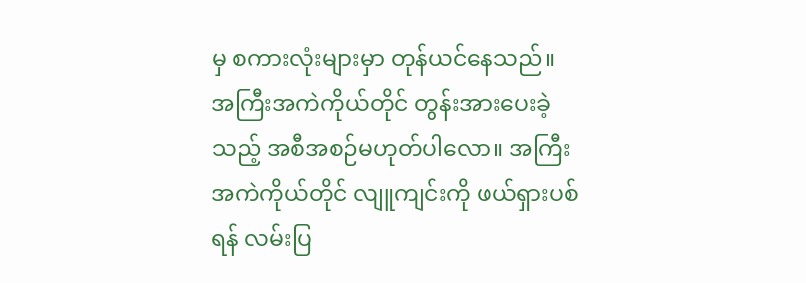မှ စကားလုံးများမှာ တုန်ယင်နေသည်။ အကြီးအကဲကိုယ်တိုင် တွန်းအားပေးခဲ့သည့် အစီအစဉ်မဟုတ်ပါလော။ အကြီးအကဲကိုယ်တိုင် လျူကျင်းကို ဖယ်ရှားပစ်ရန် လမ်းပြ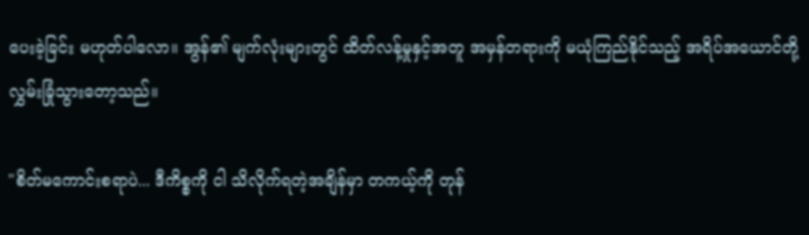ပေးခဲ့ခြင်း မဟုတ်ပါလော။ အွန်၏ မျက်လုံးများတွင် ထိတ်လန့်မှုနှင့်အတူ အမှန်တရားကို မယုံကြည်နိုင်သည့် အရိပ်အယောင်တို့ လွှမ်းခြုံသွားတော့သည်။

"စိတ်မကောင်းစရာပဲ... ဒီကိစ္စကို ငါ သိလိုက်ရတဲ့အချိန်မှာ တကယ့်ကို တုန်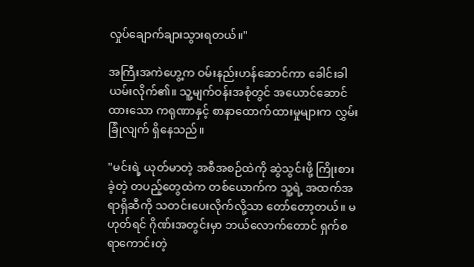လှုပ်ချောက်ချားသွားရတယ်။"

အကြီးအကဲဟွေ့က ဝမ်းနည်းဟန်ဆောင်ကာ ခေါင်းခါယမ်းလိုက်၏။ သူ့မျက်ဝန်းအစုံတွင် အယောင်ဆောင်ထားသော ကရုဏာနှင့် စာနာထောက်ထားမှုများက လွှမ်းခြုံလျက် ရှိနေသည်။

"မင်းရဲ့ ယုတ်မာတဲ့ အစီအစဉ်ထဲကို ဆွဲသွင်းဖို့ ကြိုးစားခဲ့တဲ့ တပည့်တွေထဲက တစ်ယောက်က သူ့ရဲ့ အထက်အရာရှိဆီကို သတင်းပေးလိုက်လို့သာ တော်တော့တယ်။ မဟုတ်ရင် ဂိုဏ်းအတွင်းမှာ ဘယ်လောက်တောင် ရှက်စရာကောင်းတဲ့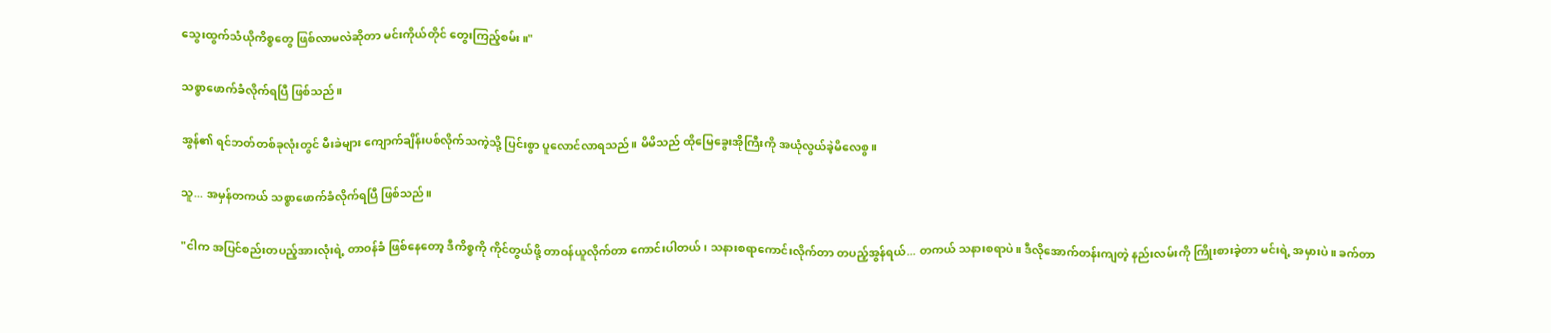သွေးထွက်သံယိုကိစ္စတွေ ဖြစ်လာမလဲဆိုတာ မင်းကိုယ်တိုင် တွေးကြည့်စမ်း။"

သစ္စာဖောက်ခံလိုက်ရပြီ ဖြစ်သည်။

အွန်၏ ရင်ဘတ်တစ်ခုလုံးတွင် မီးခဲများ ကျောက်ချိန်းပစ်လိုက်သကဲ့သို့ ပြင်းစွာ ပူလောင်လာရသည်။ မိမိသည် ထိုမြေခွေးအိုကြီးကို အယုံလွယ်ခဲ့မိလေစွ။

သူ... အမှန်တကယ် သစ္စာဖောက်ခံလိုက်ရပြီ ဖြစ်သည်။

"ငါက အပြင်စည်းတပည့်အားလုံးရဲ့ တာဝန်ခံ ဖြစ်နေတော့ ဒီကိစ္စကို ကိုင်တွယ်ဖို့ တာဝန်ယူလိုက်တာ ကောင်းပါတယ်၊ သနားစရာကောင်းလိုက်တာ တပည့်အွန်ရယ်... တကယ် သနားစရာပဲ။ ဒီလိုအောက်တန်းကျတဲ့ နည်းလမ်းကို ကြိုးစားခဲ့တာ မင်းရဲ့ အမှားပဲ။ ခက်တာ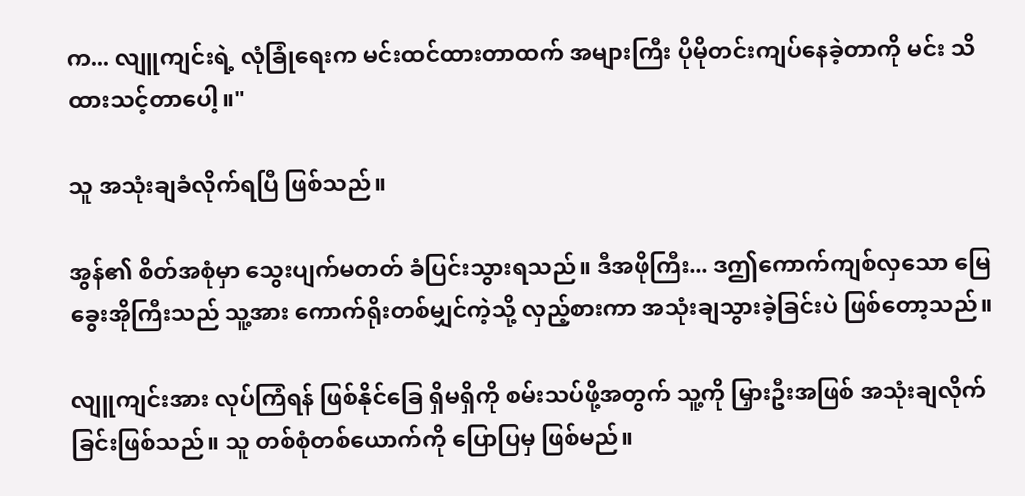က... လျူကျင်းရဲ့ လုံခြုံရေးက မင်းထင်ထားတာထက် အများကြီး ပိုမိုတင်းကျပ်နေခဲ့တာကို မင်း သိထားသင့်တာပေါ့။"

သူ အသုံးချခံလိုက်ရပြီ ဖြစ်သည်။

အွန်၏ စိတ်အစုံမှာ သွေးပျက်မတတ် ခံပြင်းသွားရသည်။ ဒီအဖိုကြီး... ဒဤကောက်ကျစ်လှသော မြေခွေးအိုကြီးသည် သူ့အား ကောက်ရိုးတစ်မျှင်ကဲ့သို့ လှည့်စားကာ အသုံးချသွားခဲ့ခြင်းပဲ ဖြစ်တော့သည်။

လျူကျင်းအား လုပ်ကြံရန် ဖြစ်နိုင်ခြေ ရှိမရှိကို စမ်းသပ်ဖို့အတွက် သူ့ကို မြှားဦးအဖြစ် အသုံးချလိုက်ခြင်းဖြစ်သည်။ သူ တစ်စုံတစ်ယောက်ကို ပြောပြမှ ဖြစ်မည်။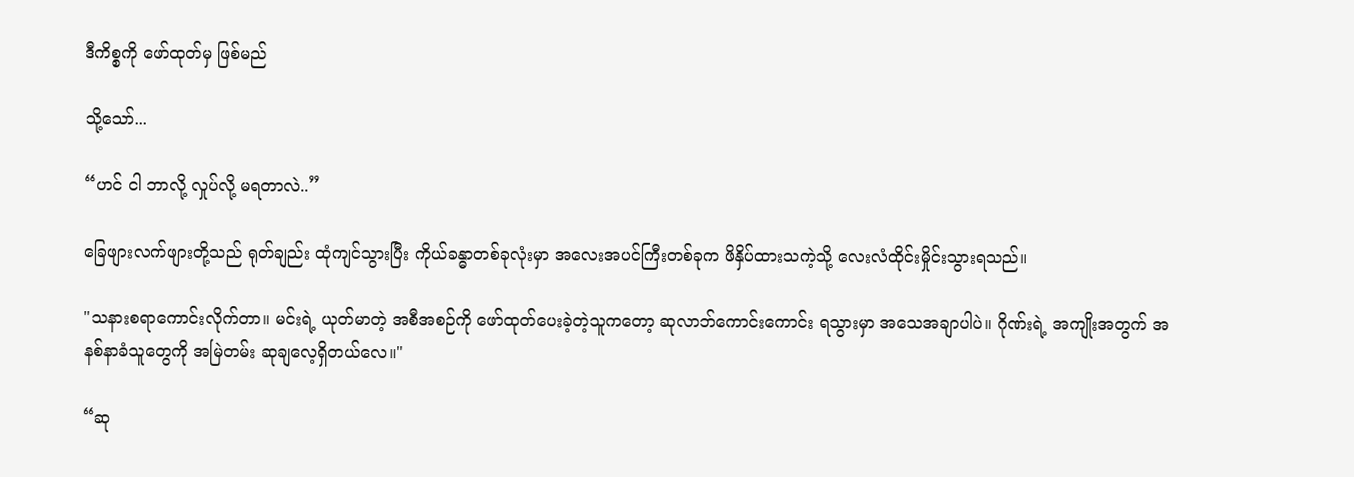ဒီကိစ္စကို ဖော်ထုတ်မှ ဖြစ်မည်

သို့သော်...

“ဟင် ငါ ဘာလို့ လှုပ်လို့ မရတာလဲ..”

ခြေဖျားလက်ဖျားတို့သည် ရုတ်ချည်း ထုံကျင်သွားပြီး ကိုယ်ခန္ဓာတစ်ခုလုံးမှာ အလေးအပင်ကြီးတစ်ခုက ဖိနှိပ်ထားသကဲ့သို့ လေးလံထိုင်းမှိုင်းသွားရသည်။

"သနားစရာကောင်းလိုက်တာ။ မင်းရဲ့ ယုတ်မာတဲ့ အစီအစဉ်ကို ဖော်ထုတ်ပေးခဲ့တဲ့သူကတော့ ဆုလာဘ်ကောင်းကောင်း ရသွားမှာ အသေအချာပါပဲ။ ဂိုဏ်းရဲ့ အကျိုးအတွက် အနစ်နာခံသူတွေကို အမြဲတမ်း ဆုချလေ့ရှိတယ်လေ။"

“ဆု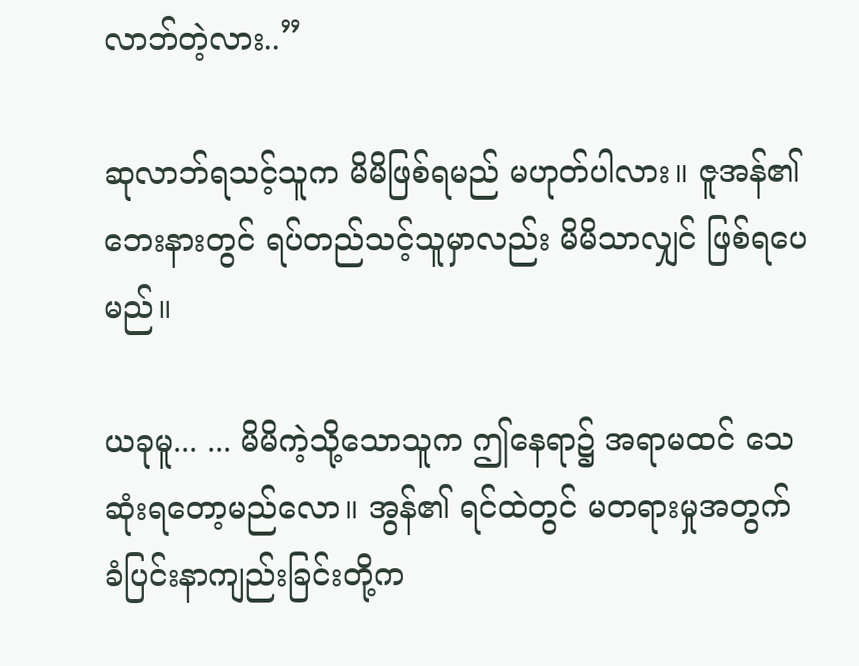လာဘ်တဲ့လား..”

ဆုလာဘ်ရသင့်သူက မိမိဖြစ်ရမည် မဟုတ်ပါလား။ ဇူအန်၏ ဘေးနားတွင် ရပ်တည်သင့်သူမှာလည်း မိမိသာလျှင် ဖြစ်ရပေမည်။

ယခုမူ... ... မိမိကဲ့သို့သောသူက ဤနေရာ၌ အရာမထင် သေဆုံးရတော့မည်လော။ အွန်၏ ရင်ထဲတွင် မတရားမှုအတွက် ခံပြင်းနာကျည်းခြင်းတို့က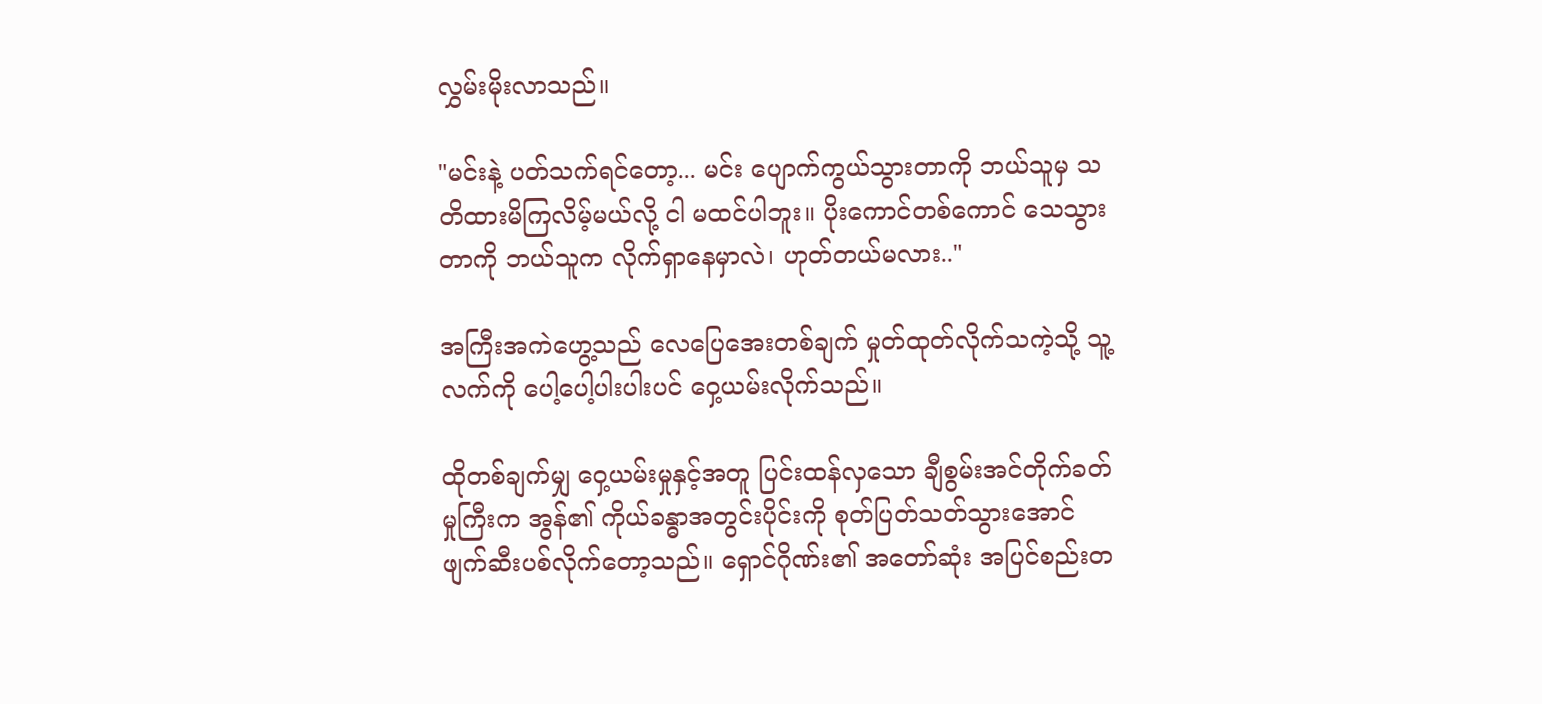လွှမ်းမိုးလာသည်။

"မင်းနဲ့ ပတ်သက်ရင်တော့... မင်း ပျောက်ကွယ်သွားတာကို ဘယ်သူမှ သတိထားမိကြလိမ့်မယ်လို့ ငါ မထင်ပါဘူး။ ပိုးကောင်တစ်ကောင် သေသွားတာကို ဘယ်သူက လိုက်ရှာနေမှာလဲ၊ ဟုတ်တယ်မလား.."

အကြီးအကဲဟွေ့သည် လေပြေအေးတစ်ချက် မှုတ်ထုတ်လိုက်သကဲ့သို့ သူ့လက်ကို ပေါ့ပေါ့ပါးပါးပင် ဝှေ့ယမ်းလိုက်သည်။

ထိုတစ်ချက်မျှ ဝှေ့ယမ်းမှုနှင့်အတူ ပြင်းထန်လှသော ချီစွမ်းအင်တိုက်ခတ်မှုကြီးက အွန်၏ ကိုယ်ခန္ဓာအတွင်းပိုင်းကို စုတ်ပြတ်သတ်သွားအောင် ဖျက်ဆီးပစ်လိုက်တော့သည်။ ရှောင်ဂိုဏ်း၏ အတော်ဆုံး အပြင်စည်းတ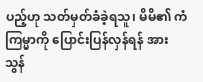ပည့်ဟု သတ်မှတ်ခံခဲ့ရသူ၊ မိမိ၏ ကံကြမ္မာကို ပြောင်းပြန်လှန်ရန် အားသွန်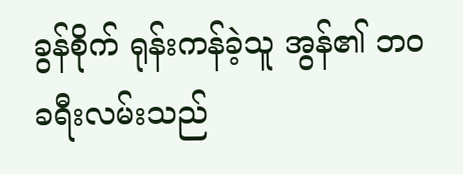ခွန်စိုက် ရုန်းကန်ခဲ့သူ အွန်၏ ဘဝခရီးလမ်းသည်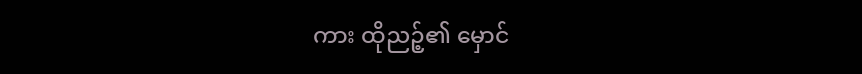ကား ထိုညဉ့်၏ မှောင်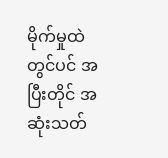မိုက်မှုထဲတွင်ပင် အပြီးတိုင် အဆုံးသတ်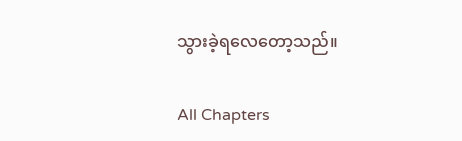သွားခဲ့ရလေတော့သည်။

All Chapters